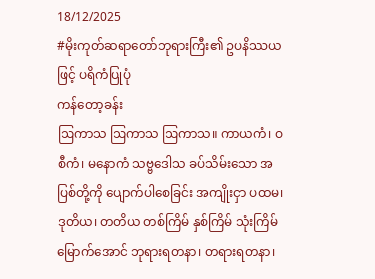18/12/2025
#မိုးကုတ်ဆရာတော်ဘုရားကြီး၏ ဥပနိဿယဖြင့် ပရိကံပြုပုံ
ကန်တော့ခန်း
ဩကာသ ဩကာသ ဩကာသ။ ကာယကံ၊ ဝစီကံ၊ မနောကံ သဗ္ဗဒေါသ ခပ်သိမ်းသော အပြစ်တို့ကို ပျောက်ပါစေခြင်း အကျိုးငှာ ပထမ၊ ဒုတိယ၊ တတိယ တစ်ကြိမ် နှစ်ကြိမ် သုံးကြိမ်မြောက်အောင် ဘုရားရတနာ၊ တရားရတနာ၊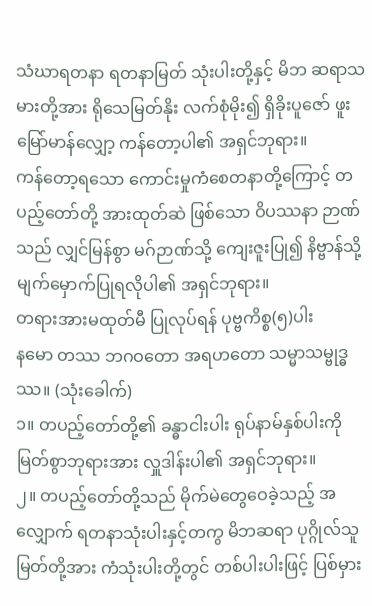သံဃာရတနာ ရတနာမြတ် သုံးပါးတို့နှင့် မိဘ ဆရာသမားတို့အား ရိုသေမြတ်နိုး လက်စုံမိုး၍ ရှိခိုးပူဇော် ဖူးမြော်မာန်လျှော့ ကန်တော့ပါ၏ အရှင်ဘုရား။
ကန်တော့ရသော ကောင်းမှုကံစေတနာတို့ကြောင့် တပည့်တော်တို့ အားထုတ်ဆဲ ဖြစ်သော ဝိပဿနာ ဉာဏ်သည် လျှင်မြန်စွာ မဂ်ဉာဏ်သို့ ကျေးဇူးပြု၍ နိဗ္ဗာန်သို့ မျက်မှောက်ပြုရလိုပါ၏ အရှင်ဘုရား။
တရားအားမထုတ်မီ ပြုလုပ်ရန် ပုဗ္ဗကိစ္စ(၅)ပါး
နမော တဿ ဘဂဝတော အရဟတော သမ္မာသမ္ဗုဒ္ဓဿ။ (သုံးခေါက်)
၁။ တပည့်တော်တို့၏ ခန္ဓာငါးပါး ရုပ်နာမ်နှစ်ပါးကို မြတ်စွာဘုရားအား လှူဒါန်းပါ၏ အရှင်ဘုရား။
၂။ တပည့်တော်တို့သည် မိုက်မဲတွေဝေခဲ့သည့် အလျှောက် ရတနာသုံးပါးနှင့်တကွ မိဘဆရာ ပုဂ္ဂိုလ်သူမြတ်တို့အား ကံသုံးပါးတို့တွင် တစ်ပါးပါးဖြင့် ပြစ်မှား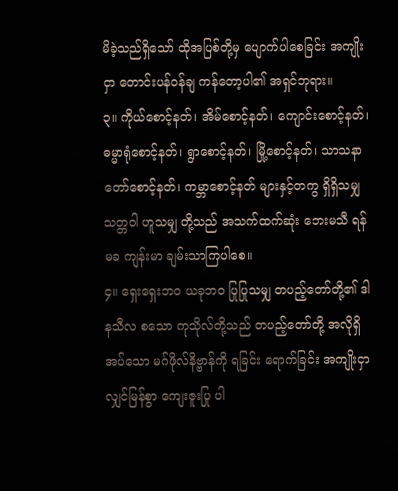မိခဲ့သည်ရှိသော် ထိုအပြစ်တို့မှ ပျောက်ပါစေခြင်း အကျိုးငှာ တောင်းပန်ဝန်ချ ကန်တော့ပါ၏ အရှင်ဘုရား။
၃။ ကိုယ်စောင့်နတ်၊ အိမ်စောင့်နတ်၊ ကျောင်းစောင့်နတ်၊ ဓမ္မာရုံစောင့်နတ်၊ ရွာစောင့်နတ်၊ မြို့စောင့်နတ်၊ သာသနာတော်စောင့်နတ်၊ ကမ္ဘာစောင့်နတ် များနှင့်တကွ ရှိရှိသမျှ သတ္တဝါ ဟူသမျှ တို့သည် အသက်ထက်ဆုံး ဘေးမသီ ရန်မခ ကျန်းမာ ချမ်းသာကြပါစေ။
၄။ ရှေးရှေးဘဝ ယခုဘဝ ပြုပြုသမျှ တပည့်တော်တို့၏ ဒါနသီလ စသော ကုသိုလ်တို့သည် တပည့်တော်တို့ အလိုရှိအပ်သော မဂ်ဖိုလ်နိဗ္ဗာန်ကို ရခြင်း ရောက်ခြင်း အကျိုးငှာ လျှင်မြန်စွာ ကျေးဇူးပြု ပါ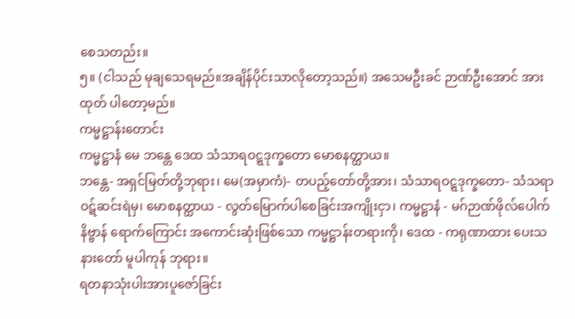စေသတည်း။
၅။ (ငါသည် မုချသေရမည်။အချိန်ပိုင်းသာလိုတော့သည်။) အသေမဦးခင် ဉာဏ်ဦးအောင် အားထုတ် ပါတော့မည်။
ကမ္မဋ္ဌာန်းတောင်း
ကမ္မဋ္ဌာနံ မေ ဘန္တေ ဒေထ သံသာရဝဋ္ဋဒုက္ခတော မောစနတ္ထာယ။
ဘန္တေ- အရှင်မြတ်တို့ဘုရား၊ မေ(အမှာကံ)- တပည့်တော်တို့အား၊ သံသာရဝဋ္ဋဒုက္ခတော- သံသရာ ဝဋ်ဆင်းရဲမှ၊ မောစနတ္ထာယ - လွတ်မြောက်ပါစေခြင်းအကျိုးငှာ၊ ကမ္မဋ္ဌာနံ - မဂ်ဉာဏ်ဖိုလ်ပေါက် နိဗ္ဗာန် ရောက်ကြောင်း အကောင်းဆုံးဖြစ်သော ကမ္မဋ္ဌာန်းတရားကို၊ ဒေထ - ကရုဏာထား ပေးသနားတော် မူပါကုန် ဘုရား။
ရတနာသုံးပါးအားပူဇော်ခြင်း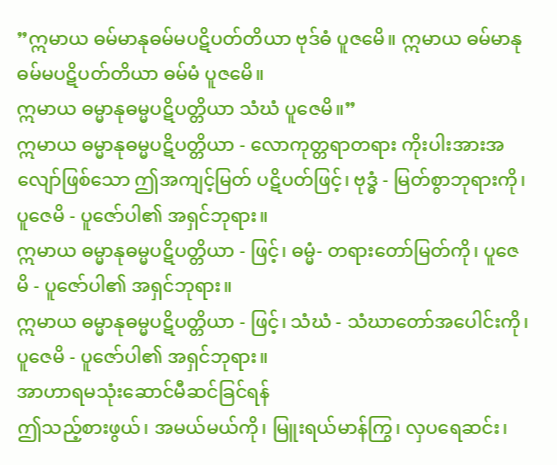”ဣမာယ ဓမ်မာနုဓမ်မပဋိပတ်တိယာ ဗုဒ်ဓံ ပူဇမေိ။ ဣမာယ ဓမ်မာနုဓမ်မပဋိပတ်တိယာ ဓမ်မံ ပူဇမေိ။
ဣမာယ ဓမ္မာနုဓမ္မပဋိပတ္တိယာ သံဃံ ပူဇေမိ။”
ဣမာယ ဓမ္မာနုဓမ္မပဋိပတ္တိယာ - လောကုတ္တရာတရား ကိုးပါးအားအလျော်ဖြစ်သော ဤအကျင့်မြတ် ပဋိပတ်ဖြင့်၊ ဗုဒ္ဓံ - မြတ်စွာဘုရားကို၊ ပူဇေမိ - ပူဇော်ပါ၏ အရှင်ဘုရား။
ဣမာယ ဓမ္မာနုဓမ္မပဋိပတ္တိယာ - ဖြင့်၊ ဓမ္မံ- တရားတော်မြတ်ကို၊ ပူဇေမိ - ပူဇော်ပါ၏ အရှင်ဘုရား။
ဣမာယ ဓမ္မာနုဓမ္မပဋိပတ္တိယာ - ဖြင့်၊ သံဃံ - သံဃာတော်အပေါင်းကို၊ ပူဇေမိ - ပူဇော်ပါ၏ အရှင်ဘုရား။
အာဟာရမသုံးဆောင်မီဆင်ခြင်ရန်
ဤသည့်စားဖွယ်၊ အမယ်မယ်ကို၊ မြူးရယ်မာန်ကြွ၊ လှပရေဆင်း၊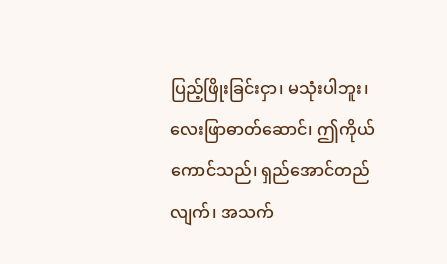ပြည့်ဖြိုးခြင်းငှာ၊ မသုံးပါဘူး၊ လေးဖြာဓာတ်ဆောင်၊ ဤကိုယ်ကောင်သည်၊ ရှည်အောင်တည်လျက်၊ အသက်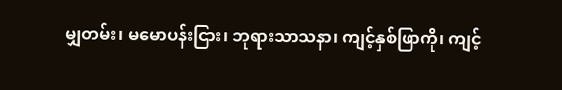မျှတမ်း၊ မမောပန်းငြား၊ ဘုရားသာသနာ၊ ကျင့်နှစ်ဖြာကို၊ ကျင့်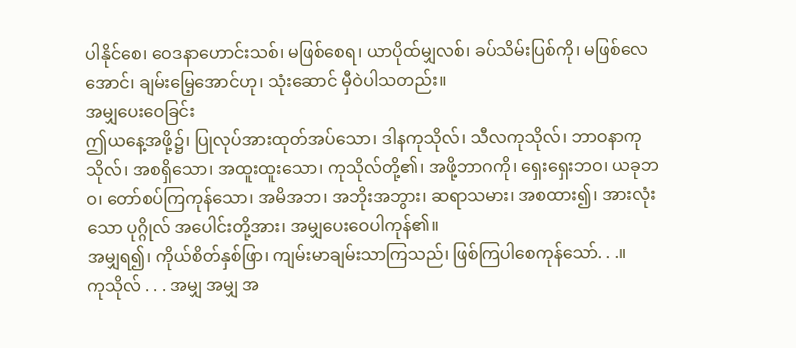ပါနိုင်စေ၊ ဝေဒနာဟောင်းသစ်၊ မဖြစ်စေရ၊ ယာပိုထ်မျှလစ်၊ ခပ်သိမ်းပြစ်ကို၊ မဖြစ်လေအောင်၊ ချမ်းမြေ့အောင်ဟု၊ သုံးဆောင် မှီဝဲပါသတည်း။
အမျှပေးဝေခြင်း
ဤယနေ့အဖို့၌၊ ပြုလုပ်အားထုတ်အပ်သော၊ ဒါနကုသိုလ်၊ သီလကုသိုလ်၊ ဘာဝနာကုသိုလ်၊ အစရှိသော၊ အထူးထူးသော၊ ကုသိုလ်တို့၏၊ အဖို့ဘာဂကို၊ ရှေးရှေးဘဝ၊ ယခုဘဝ၊ တော်စပ်ကြကုန်သော၊ အမိအဘ၊ အဘိုးအဘွား၊ ဆရာသမား၊ အစထား၍၊ အားလုံးသော ပုဂ္ဂိုလ် အပေါင်းတို့အား၊ အမျှပေးဝေပါကုန်၏။
အမျှရ၍၊ ကိုယ်စိတ်နှစ်ဖြာ၊ ကျမ်းမာချမ်းသာကြသည်၊ ဖြစ်ကြပါစေကုန်သော်. . .။
ကုသိုလ် . . . အမျှ အမျှ အ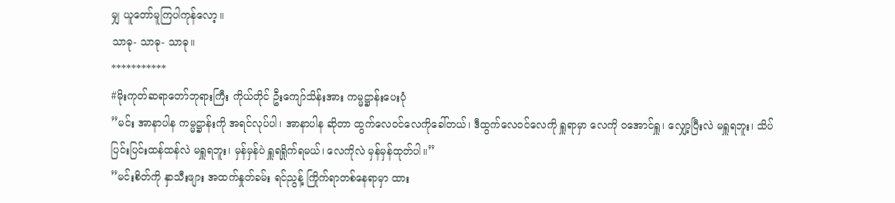မျှ ယူတော်မူကြပါကုန်လော့။
သာဓု- သာဓု- သာဓု။
***********
#မိုးကုတ်ဆရာတော်ဘုရားကြီး ကိုယ်တိုင် ဦးကျော်သိန်းအား ကမ္မဋ္ဌာန်းပေးပုံ
”မင်း အာနာပါန ကမ္မဋ္ဌာန်းကို အရင်လုပ်ပါ၊ အာနာပါန ဆိုတာ ထွက်လေဝင်လေကိုခေါ်တယ်၊ ဒီထွက်လေဝင်လေကို ရှူရာမှာ လေကို ဝအောင်ရှူ၊ လျှော့ပြီးလဲ မရှူရဘူး၊ သိပ်ပြင်းပြင်းထန်ထန်လဲ မရှူရဘူး၊ မှန်မှန်ပဲ ရှူရရှိုက်ရမယ်၊ လေကိုလဲ မှန်မှန်ထုတ်ပါ။”
”မင်းစိတ်ကို နှာသီးဖျား အထက်နှုတ်ခမ်း ရင်ညွန့် ကြိုက်ရာတစ်နေရာမှာ ထား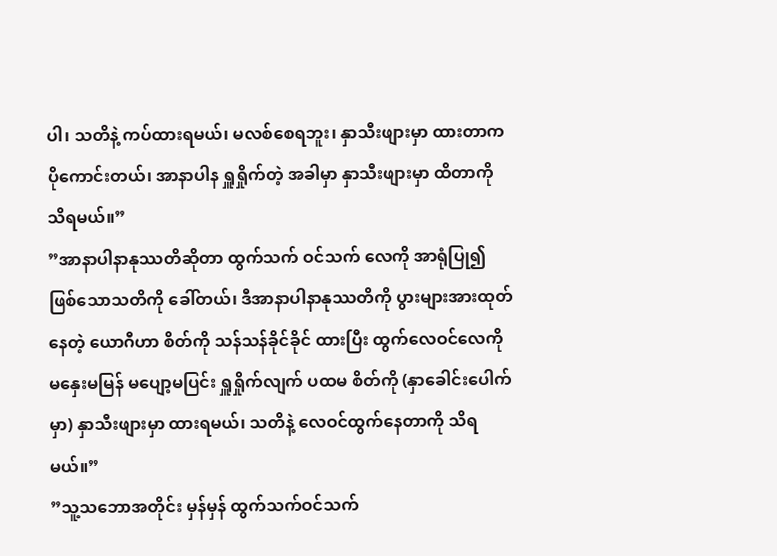ပါ၊ သတိနဲ့ ကပ်ထားရမယ်၊ မလစ်စေရဘူး၊ နှာသီးဖျားမှာ ထားတာကပိုကောင်းတယ်၊ အာနာပါန ရှူရှိုက်တဲ့ အခါမှာ နှာသီးဖျားမှာ ထိတာကို သိရမယ်။”
”အာနာပါနာနုဿတိဆိုတာ ထွက်သက် ဝင်သက် လေကို အာရုံပြု၍ ဖြစ်သောသတိကို ခေါ်တယ်၊ ဒီအာနာပါနာနုဿတိကို ပွားများအားထုတ်နေတဲ့ ယောဂီဟာ စိတ်ကို သန်သန်ခိုင်ခိုင် ထားပြီး ထွက်လေဝင်လေကို မနှေးမမြန် မပျော့မပြင်း ရှူရှိုက်လျက် ပထမ စိတ်ကို (နှာခေါင်းပေါက်မှာ) နှာသီးဖျားမှာ ထားရမယ်၊ သတိနဲ့ လေဝင်ထွက်နေတာကို သိရမယ်။”
”သူ့သဘောအတိုင်း မှန်မှန် ထွက်သက်ဝင်သက်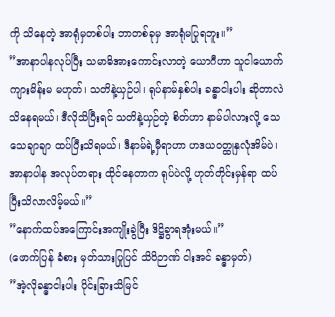ကို သိနေတဲ့ အာရုံမှတစ်ပါး ဘာတစ်ခုမှ အာရုံမပြုရဘူး။”
”အာနာပါနလုပ်ပြီး သမာဓိအားကောင်းလာတဲ့ ယောဂီဟာ သူငါယောက်ကျားမိန်းမ မဟုတ်၊ သတိနဲ့ယှဉ်ပါ၊ ရုပ်နာမ်နှစ်ပါး ခန္ဓာငါးပါး ဆိုတာလဲ သိနေရမယ်၊ ဒီလိုသိပြီးရင် သတိနဲ့ယှဉ်တဲ့ စိတ်ဟာ နာမ်ပါလားလို့ သေသေချာချာ ထပ်ပြီးသိရမယ်၊ ဒီနာမ်ရဲ့မှီရာဟာ ဟဒယဝတ္ထုနှလုံအိမ်ပဲ၊ အာနာပါန အလုပ်တရား ထိုင်နေတာက ရုပ်ပဲလို့ ဟုတ်တိုင်းမှန်ရာ ထပ်ပြီးသိလာလိမ့်မယ်။”
”နောက်ထပ်အကြောင်းအကျိုးခွဲပြီး ဒိဋ္ဌိခွာရအုံးမယ်။”
(ဖောက်ပြန် ခံစား မှတ်သားပြုပြင် သိဝိဉာဏ် ငါးအင် ခန္ဓာမှတ်)
”အဲ့လိုခန္ဓာငါးပါး ပိုင်းခြားသိမြင်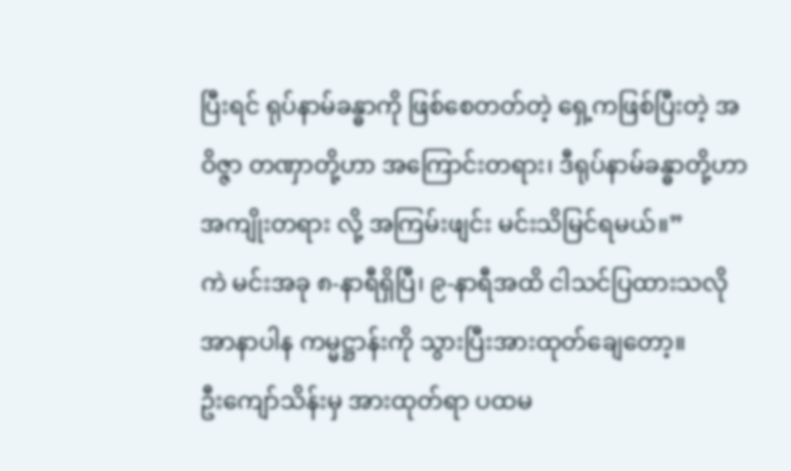ပြီးရင် ရုပ်နာမ်ခန္ဓာကို ဖြစ်စေတတ်တဲ့ ရှေ့ကဖြစ်ပြီးတဲ့ အဝိဇ္ဇာ တဏှာတို့ဟာ အကြောင်းတရား၊ ဒီရုပ်နာမ်ခန္ဓာတို့ဟာ အကျိုးတရား လို့ အကြမ်းဖျင်း မင်းသိမြင်ရမယ်။”
ကဲ မင်းအခု ၈-နာရီရှိပြီ၊ ၉-နာရီအထိ ငါသင်ပြထားသလို အာနာပါန ကမ္မဋ္ဌာန်းကို သွားပြီးအားထုတ်ချေတော့။
ဦးကျော်သိန်းမှ အားထုတ်ရာ ပထမ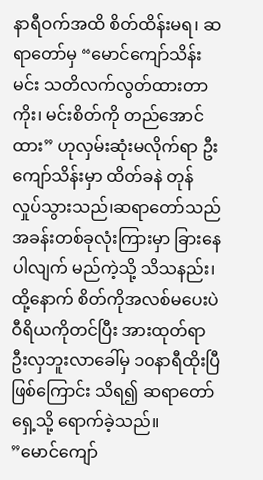နာရီဝက်အထိ စိတ်ထိန်းမရ၊ ဆရာတော်မှ “မောင်ကျော်သိန်း မင်း သတိလက်လွတ်ထားတာကိုး၊ မင်းစိတ်ကို တည်အောင်ထား” ဟုလှမ်းဆုံးမလိုက်ရာ ဦးကျော်သိန်းမှာ ထိတ်ခနဲ တုန်လှုပ်သွားသည်၊ဆရာတော်သည် အခန်းတစ်ခုလုံးကြားမှာ ခြားနေပါလျက် မည်ကဲ့သို့ သိသနည်း၊ ထို့နောက် စိတ်ကိုအလစ်မပေးပဲ ဝီရိယကိုတင်ပြီး အားထုတ်ရာ ဦးလှဘူးလာခေါ်မှ ၁၀နာရီထိုးပြီဖြစ်ကြောင်း သိရ၍ ဆရာတော်ရှေ့သို့ ရောက်ခဲ့သည်။
”မောင်ကျော်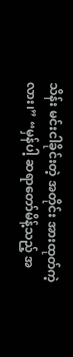သိန်း မင်းငါခိုင်းတဲ့ အတိုင်း အားထုတ်ကဲ့လား၊” “မှန်ပါ့ ဆရာတော်မိန့်သည့် အ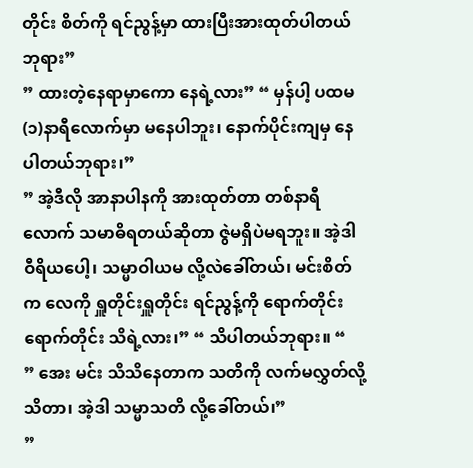တိုင်း စိတ်ကို ရင်ညွန့်မှာ ထားပြီးအားထုတ်ပါတယ်ဘုရား”
” ထားတဲ့နေရာမှာကော နေရဲ့လား” “ မှန်ပါ့ ပထမ(၁)နာရီလောက်မှာ မနေပါဘူး၊ နောက်ပိုင်းကျမှ နေပါတယ်ဘုရား၊”
” အဲ့ဒီလို အာနာပါနကို အားထုတ်တာ တစ်နာရီလောက် သမာဓိရတယ်ဆိုတာ ဇွဲမရှိပဲမရဘူး။ အဲ့ဒါ ဝီရိယပေါ့၊ သမ္မာဝါယမ လို့လဲခေါ်တယ်၊ မင်းစိတ်က လေကို ရှူတိုင်းရှူတိုင်း ရင်ညွန့်ကို ရောက်တိုင်းရောက်တိုင်း သိရဲ့လား၊” “ သိပါတယ်ဘုရား။ “
” အေး မင်း သိသိနေတာက သတိကို လက်မလွှတ်လို့ သိတာ၊ အဲ့ဒါ သမ္မာသတိ လို့ခေါ်တယ်၊”
”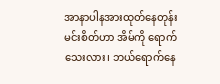အာနာပါနအားထုတ်နေတုန်း မင်းစိတ်ဟာ အိမ်ကို ရောက်သေးလား၊ ဘယ်ရောက်နေ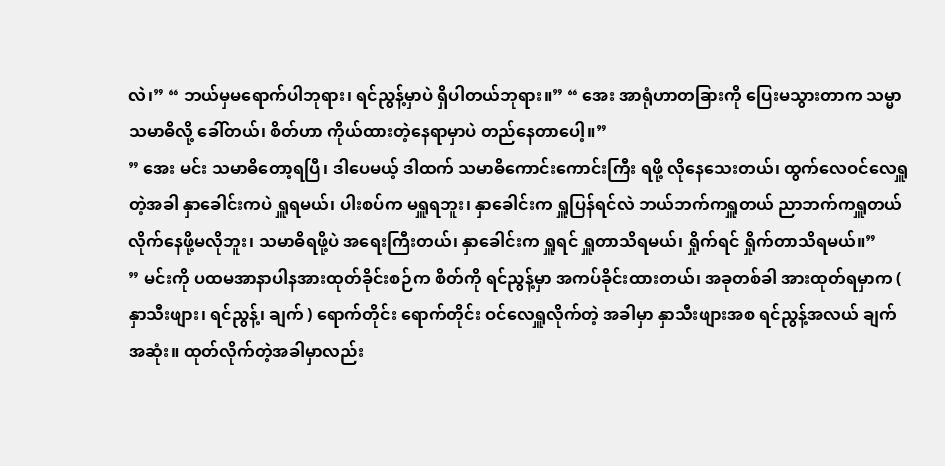လဲ၊” “ ဘယ်မှမရောက်ပါဘုရား၊ ရင်ညွန့်မှာပဲ ရှိပါတယ်ဘုရား။” “ အေး အာရုံဟာတခြားကို ပြေးမသွားတာက သမ္မာသမာဓိလို့ ခေါ်တယ်၊ စိတ်ဟာ ကိုယ်ထားတဲ့နေရာမှာပဲ တည်နေတာပေါ့။”
” အေး မင်း သမာဓိတော့ရပြီ၊ ဒါပေမယ့် ဒါထက် သမာဓိကောင်းကောင်းကြီး ရဖို့ လိုနေသေးတယ်၊ ထွက်လေဝင်လေရှူတဲ့အခါ နှာခေါင်းကပဲ ရှူရမယ်၊ ပါးစပ်က မရှူရဘူး၊ နှာခေါင်းက ရှူပြန်ရင်လဲ ဘယ်ဘက်ကရှူတယ် ညာဘက်ကရှူတယ် လိုက်နေဖို့မလိုဘူး၊ သမာဓိရဖို့ပဲ အရေးကြီးတယ်၊ နှာခေါင်းက ရှူရင် ရှူတာသိရမယ်၊ ရှိုက်ရင် ရှိုက်တာသိရမယ်။”
” မင်းကို ပထမအာနာပါနအားထုတ်ခိုင်းစဉ်က စိတ်ကို ရင်ညွန့်မှာ အကပ်ခိုင်းထားတယ်၊ အခုတစ်ခါ အားထုတ်ရမှာက ( နှာသီးဖျား၊ ရင်ညွန့်၊ ချက် ) ရောက်တိုင်း ရောက်တိုင်း ဝင်လေရှူလိုက်တဲ့ အခါမှာ နှာသီးဖျားအစ ရင်ညွန့်အလယ် ချက်အဆုံး။ ထုတ်လိုက်တဲ့အခါမှာလည်း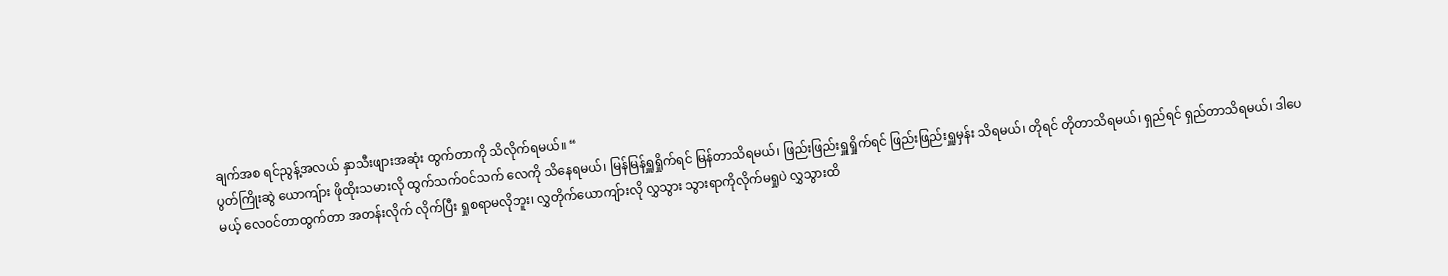ချက်အစ ရင်ညွန့်အလယ် နှာသီးဖျားအဆုံး ထွက်တာကို သိလိုက်ရမယ်။ “
ပွတ်ကြိုးဆွဲ ယောကျ်ား ဖိုထိုးသမားလို ထွက်သက်ဝင်သက် လေကို သိနေရမယ်၊ မြန်မြန်ရှူရှိုက်ရင် မြန်တာသိရမယ်၊ ဖြည်းဖြည်းရှူရှိုက်ရင် ဖြည်းဖြည်းရှူမှန်း သိရမယ်၊ တိုရင် တိုတာသိရမယ်၊ ရှည်ရင် ရှည်တာသိရမယ်၊ ဒါပေမယ့် လေဝင်တာထွက်တာ အတန်းလိုက် လိုက်ပြီး ရှုစရာမလိုဘူး၊ လွှတိုက်ယောကျ်ားလို လွှသွား သွားရာကိုလိုက်မရှုပဲ လွှသွားထိ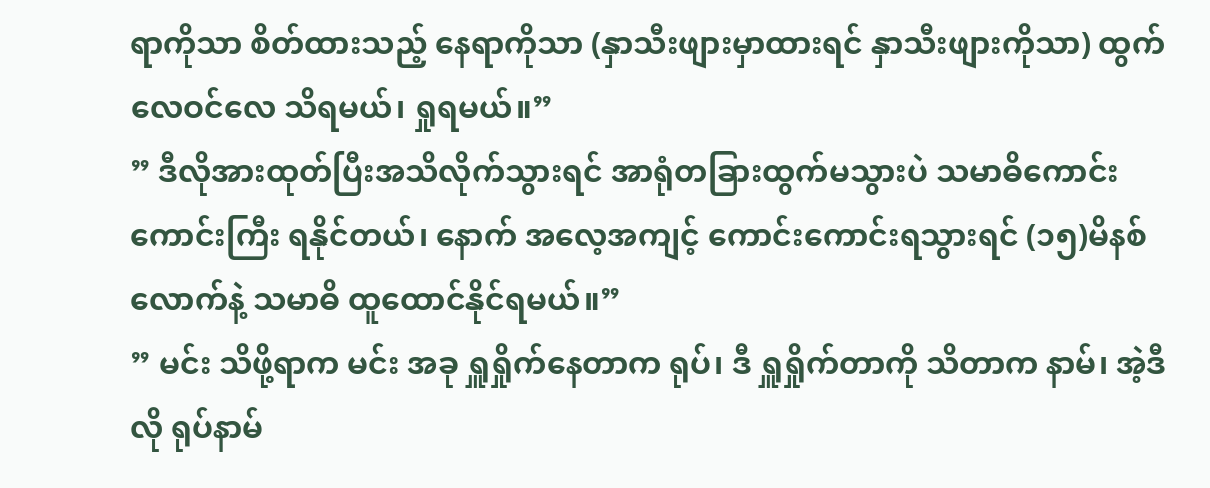ရာကိုသာ စိတ်ထားသည့် နေရာကိုသာ (နှာသီးဖျားမှာထားရင် နှာသီးဖျားကိုသာ) ထွက်လေဝင်လေ သိရမယ်၊ ရှုရမယ်။”
” ဒီလိုအားထုတ်ပြီးအသိလိုက်သွားရင် အာရုံတခြားထွက်မသွားပဲ သမာဓိကောင်းကောင်းကြီး ရနိုင်တယ်၊ နောက် အလေ့အကျင့် ကောင်းကောင်းရသွားရင် (၁၅)မိနစ်လောက်နဲ့ သမာဓိ ထူထောင်နိုင်ရမယ်။”
” မင်း သိဖို့ရာက မင်း အခု ရှူရှိုက်နေတာက ရုပ်၊ ဒီ ရှူရှိုက်တာကို သိတာက နာမ်၊ အဲ့ဒီလို ရုပ်နာမ်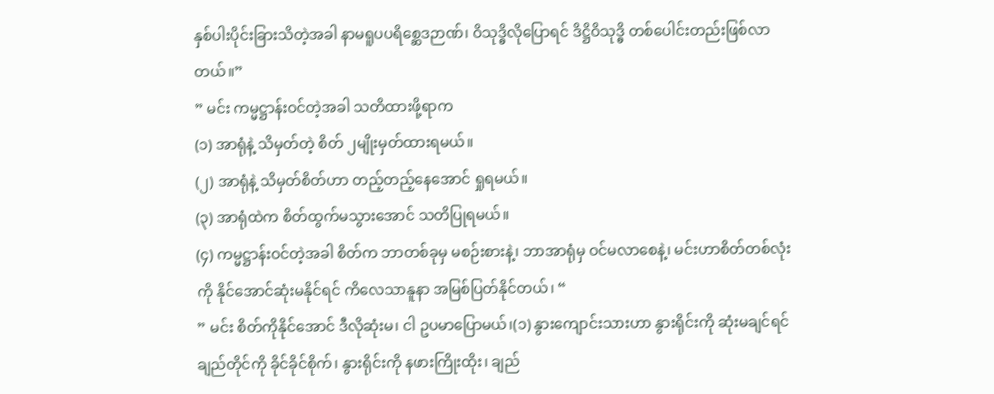နှစ်ပါးပိုင်းခြားသိတဲ့အခါ နာမရူပပရိစ္ဆေဒဉာဏ်၊ ဝိသုဒ္ဓိလိုပြောရင် ဒိဋ္ဌိဝိသုဒ္ဓိ တစ်ပေါင်းတည်းဖြစ်လာတယ်။”
” မင်း ကမ္မဋ္ဌာန်းဝင်တဲ့အခါ သတိထားဖို့ရာက
(၁) အာရုံနဲ့ သိမှတ်တဲ့ စိတ် ၂မျိုးမှတ်ထားရမယ်။
(၂) အာရုံနဲ့ သိမှတ်စိတ်ဟာ တည့်တည့်နေအောင် ရှုရမယ်။
(၃) အာရုံထဲက စိတ်ထွက်မသွားအောင် သတိပြုရမယ်။
(၄) ကမ္မဋ္ဌာန်းဝင်တဲ့အခါ စိတ်က ဘာတစ်ခုမှ မစဉ်းစားနဲ့၊ ဘာအာရုံမှ ဝင်မလာစေနဲ့၊ မင်းဟာစိတ်တစ်လုံးကို နိုင်အောင်ဆုံးမနိုင်ရင် ကိလေသာနူနာ အမြစ်ပြတ်နိုင်တယ်၊ “
” မင်း စိတ်ကိုနိုင်အောင် ဒီလိုဆုံးမ၊ ငါ ဥပမာပြောမယ်၊(၁) နွားကျောင်းသားဟာ နွားရိုင်းကို ဆုံးမချင်ရင် ချည်တိုင်ကို ခိုင်ခိုင်စိုက်၊ နွားရိုင်းကို နဖားကြိုးထိုး၊ ချည်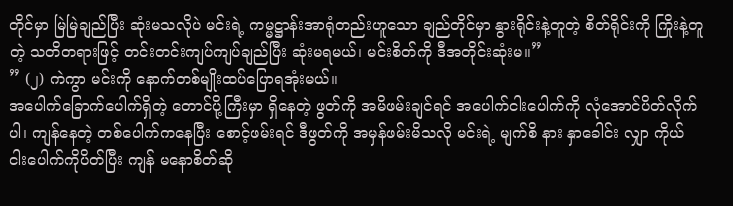တိုင်မှာ မြဲမြဲချည်ပြီး ဆုံးမသလိုပဲ မင်းရဲ့ ကမ္မဋ္ဌာန်းအာရုံတည်းဟူသော ချည်တိုင်မှာ နွားရိုင်းနဲ့တူတဲ့ စိတ်ရိုင်းကို ကြိုးနဲ့တူတဲ့ သတိတရားဖြင့် တင်းတင်းကျပ်ကျပ်ချည်ပြီး ဆုံးမရမယ်၊ မင်းစိတ်ကို ဒီအတိုင်းဆုံးမ။”
” (၂) ကဲကွာ မင်းကို နောက်တစ်မျိုးထပ်ပြောရအုံးမယ်။
အပေါက်ခြောက်ပေါက်ရှိတဲ့ တောင်ပို့ကြီးမှာ ရှိနေတဲ့ ဖွတ်ကို အမိဖမ်းချင်ရင် အပေါက်ငါးပေါက်ကို လုံအောင်ပိတ်လိုက်ပါ၊ ကျန်နေတဲ့ တစ်ပေါက်ကနေပြီး စောင့်ဖမ်းရင် ဒီဖွတ်ကို အမှန်ဖမ်းမိသလို မင်းရဲ့ မျက်စိ နား နှာခေါင်း လျှာ ကိုယ် ငါးပေါက်ကိုပိတ်ပြီး ကျန် မနောစိတ်ဆို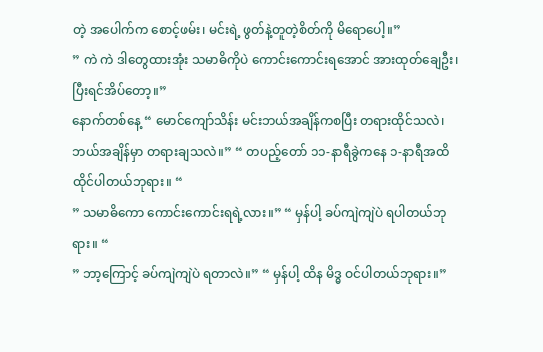တဲ့ အပေါက်က စောင့်ဖမ်း၊ မင်းရဲ့ ဖွတ်နဲ့တူတဲ့စိတ်ကို မိရောပေါ့။”
” ကဲ ကဲ ဒါတွေထားအုံး သမာဓိကိုပဲ ကောင်းကောင်းရအောင် အားထုတ်ချေဦး၊ ပြီးရင်အိပ်တော့။”
နောက်တစ်နေ့ “ မောင်ကျော်သိန်း မင်းဘယ်အချိန်ကစပြီး တရားထိုင်သလဲ၊ ဘယ်အချိန်မှာ တရားချသလဲ။” “ တပည့်တော် ၁၁-နာရီခွဲကနေ ၁-နာရီအထိ ထိုင်ပါတယ်ဘုရား။ “
” သမာဓိကော ကောင်းကောင်းရရဲ့လား။” “ မှန်ပါ့ ခပ်ကျဲကျဲပဲ ရပါတယ်ဘုရား။ “
” ဘာ့ကြောင့် ခပ်ကျဲကျဲပဲ ရတာလဲ။” “ မှန်ပါ့ ထိန မိဒ္ဓ ဝင်ပါတယ်ဘုရား။”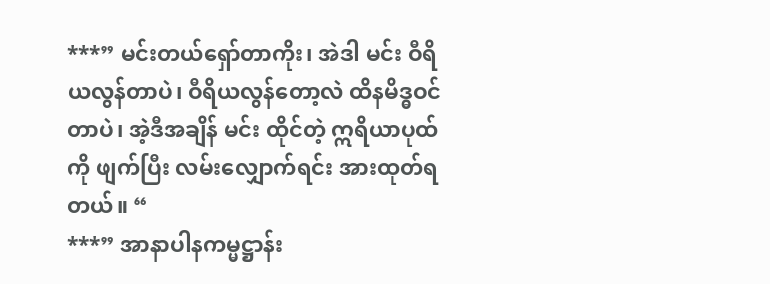***” မင်းတယ်ရှော်တာကိုး၊ အဲဒါ မင်း ဝီရိယလွန်တာပဲ၊ ဝီရိယလွန်တော့လဲ ထိနမိဒ္ဓဝင်တာပဲ၊ အဲ့ဒီအချိန် မင်း ထိုင်တဲ့ ဣရိယာပုထ်ကို ဖျက်ပြီး လမ်းလျှောက်ရင်း အားထုတ်ရတယ်။ “
***” အာနာပါနကမ္မဋ္ဌာန်း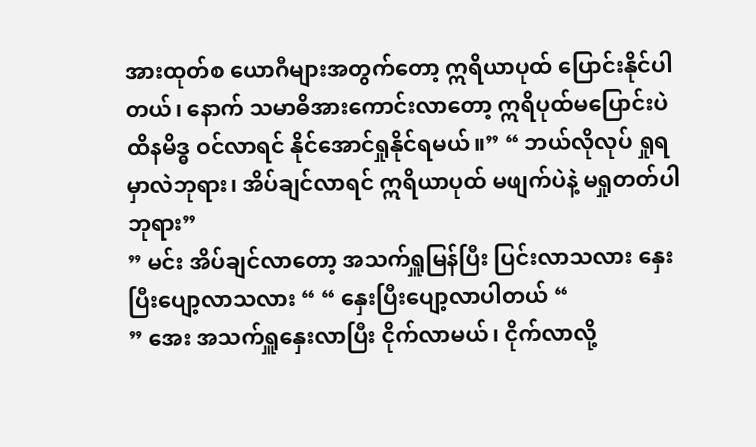အားထုတ်စ ယောဂီများအတွက်တော့ ဣရိယာပုထ် ပြောင်းနိုင်ပါတယ်၊ နောက် သမာဓိအားကောင်းလာတော့ ဣရိပုထ်မပြောင်းပဲ ထိနမိဒ္ဓ ဝင်လာရင် နိုင်အောင်ရှုနိုင်ရမယ်။” “ ဘယ်လိုလုပ် ရှုရမှာလဲဘုရား၊ အိပ်ချင်လာရင် ဣရိယာပုထ် မဖျက်ပဲနဲ့ မရှုတတ်ပါဘုရား”
” မင်း အိပ်ချင်လာတော့ အသက်ရှူမြန်ပြီး ပြင်းလာသလား နှေးပြီးပျော့လာသလား “ “ နှေးပြီးပျော့လာပါတယ် “
” အေး အသက်ရှူနှေးလာပြီး ငိုက်လာမယ်၊ ငိုက်လာလို့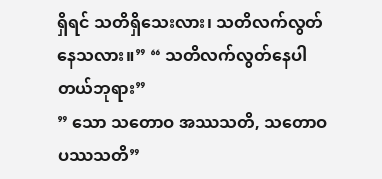ရှိရင် သတိရှိသေးလား၊ သတိလက်လွတ်နေသလား။” “ သတိလက်လွတ်နေပါတယ်ဘုရား”
” သော သတောဝ အဿသတိ, သတောဝ ပဿသတိ”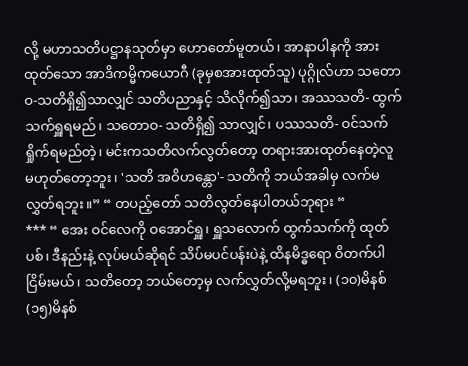လို့ မဟာသတိပဋ္ဌာနသုတ်မှာ ဟောတော်မူတယ်၊ အာနာပါနကို အားထုတ်သော အာဒိကမ္မိကယောဂီ (ခုမှစအားထုတ်သူ) ပုဂ္ဂိုလ်ဟာ သတောဝ-သတိရှိ၍သာလျှင် သတိပညာနှင့် သိလိုက်၍သာ၊ အဿသတိ- ထွက်သက်ရှူရမည်၊ သတောဝ- သတိရှိ၍ သာလျှင်၊ ပဿသတိ- ဝင်သက် ရှိုက်ရမည်တဲ့၊ မင်းကသတိလက်လွတ်တော့ တရားအားထုတ်နေတဲ့လူ မဟုတ်တော့ဘူး၊ 'သတိ အဝိဟန္တော'- သတိကို ဘယ်အခါမှ လက်မလွှတ်ရဘူး။” “ တပည့်တော် သတိလွတ်နေပါတယ်ဘုရား “
*** “ အေး ဝင်လေကို ဝအောင်ရှူ၊ ရှူသလောက် ထွက်သက်ကို ထုတ်ပစ်၊ ဒီနည်းနဲ့ လုပ်မယ်ဆိုရင် သိပ်မပင်ပန်းပဲနဲ့ ထိနမိဒ္ဓရော ဝိတက်ပါ ငြိမ်းမယ်၊ သတိတော့ ဘယ်တော့မှ လက်လွှတ်လို့မရဘူး၊ (၁၀)မိနစ် (၁၅)မိနစ်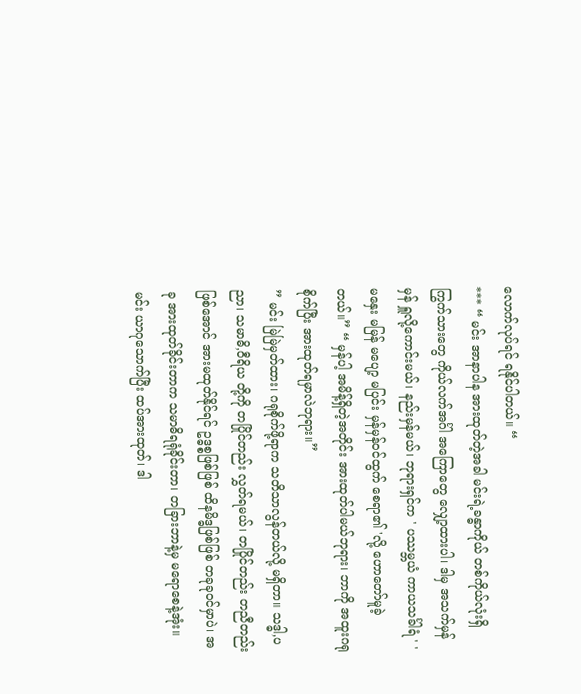လောက်လုပ်ရင် ရနိုင်ပါတယ်။ “
*** “ မင်း အာနာပါန အားထုတ်တဲ့အခါ မင်းရဲ့ခန္ဓာကိုယ် တစ်ကိုယ်လုံးရှိ ကြွက်သားတွေ ကိုယ်လက်အင်္ဂါ အကြောတွေ လျှော့ထားပါ၊ ဒါမှ အသက်မှန်မှန် ရှူလို့ကောင်းမယ်၊ နည်းမှန်မယ်၊ ဘုရားရှင်က ' ပဿမ္ဘယံ ကာယသင်္ခါရံ ' ' မနှေး မမြန် မပျော့ မပြင်း မှန်မှန်ဝင်ထွက် စေရာ၏ 'လို့ ဟောတော်မူခဲ့တယ်။” “ မှန်ပါ့ အမိန့်ရှိတဲ့အတိုင်း အားထုတ်ပါမယ်ဘုရား၊ ဘာကို အထူးဂရုစိုက်ပြီး အားထုတ်ရမှာလဲဘုရား။”
” မင်း မြဲမြဲမှတ်ထား၊ ဂရုစိုက်ဖို့ရာက သတိသာလွန်တယ်လို့ မရှိတာ။ သဒ္ဓါ,ပညာ၊ သမာဓိ,ဝီရိယ တို့ကို တပြိုင်တည်း လွှတ်ရမယ်၊ တပြိုင်တည်း တညီတည်းဖြစ်အောင် အားမထုတ်နိုင်ရင် ဥဒ္ဓစ္စဖြစ်ဖြစ် ထိနမိဒ္ဓဖြစ်ဖြစ် တခုခုဝင်မှာပဲ၊ အခု အားထုတ်ခိုင်းတာက သမာဓိရရုံခိုင်းတာ၊ တခြားဘာနဲ့မှ မရောစေနဲ့အုံး။ မင်း ယာဂုသောက်ပြီး ထပ်အားထုတ်၊ ဒါ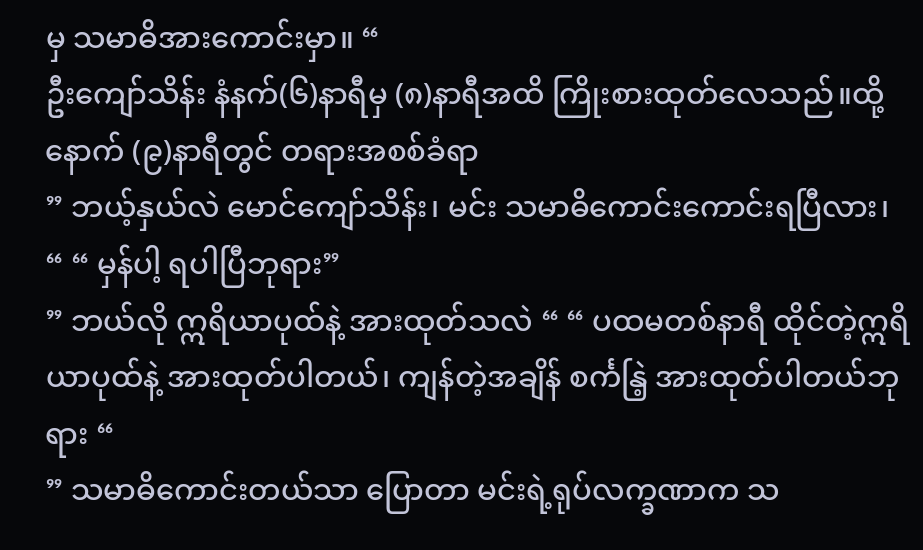မှ သမာဓိအားကောင်းမှာ။ “
ဦးကျော်သိန်း နံနက်(၆)နာရီမှ (၈)နာရီအထိ ကြိုးစားထုတ်လေသည်။ထို့နောက် (၉)နာရီတွင် တရားအစစ်ခံရာ
” ဘယ့်နှယ်လဲ မောင်ကျော်သိန်း၊ မင်း သမာဓိကောင်းကောင်းရပြီလား၊ “ “ မှန်ပါ့ ရပါပြီဘုရား”
” ဘယ်လို ဣရိယာပုထ်နဲ့ အားထုတ်သလဲ “ “ ပထမတစ်နာရီ ထိုင်တဲ့ဣရိယာပုထ်နဲ့ အားထုတ်ပါတယ်၊ ကျန်တဲ့အချိန် စင်္ကနြဲ့ အားထုတ်ပါတယ်ဘုရား “
” သမာဓိကောင်းတယ်သာ ပြောတာ မင်းရဲ့ရုပ်လက္ခဏာက သ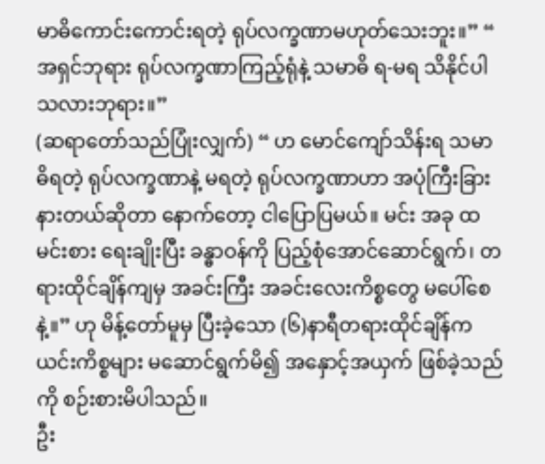မာဓိကောင်းကောင်းရတဲ့ ရုပ်လက္ခဏာမဟုတ်သေးဘူး။” “ အရှင်ဘုရား ရုပ်လက္ခဏာကြည့်ရုံနဲ့ သမာဓိ ရ-မရ သိနိုင်ပါသလားဘုရား။”
(ဆရာတော်သည်ပြုံးလျှက်) “ ဟ မောင်ကျော်သိန်းရ သမာဓိရတဲ့ ရုပ်လက္ခဏာနဲ့ မရတဲ့ ရုပ်လက္ခဏာဟာ အပုံကြီးခြားနားတယ်ဆိုတာ နောက်တော့ ငါပြောပြမယ်။ မင်း အခု ထမင်းစား ရေးချိုးပြီး ခန္ဓာဝန်ကို ပြည့်စုံအောင်ဆောင်ရွက်၊ တရားထိုင်ချိန်ကျမှ အခင်းကြီး အခင်းလေးကိစ္စတွေ မပေါ်စေနဲ့။” ဟု မိန့်တော်မူမှ ပြီးခဲ့သော (၆)နာရီတရားထိုင်ချိန်က ယင်းကိစ္စများ မဆောင်ရွက်မိ၍ အနှောင့်အယှက် ဖြစ်ခဲ့သည်ကို စဉ်းစားမိပါသည်။
ဦး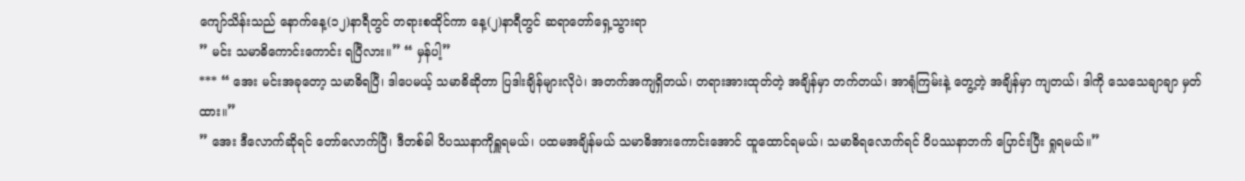ကျော်သိန်းသည် နောက်နေ့(၁၂)နာရီတွင် တရားစထိုင်ကာ နေ့(၂)နာရီတွင် ဆရာတော်ရှေ့သွားရာ
” မင်း သမာဓိကောင်းကောင်း ရပြီလား။” “ မှန်ပါ့”
*** “ အေး မင်းအခုတော့ သမာဓိရပြီ၊ ဒါပေမယ့် သမာဓိဆိုတာ ပြဒါးချိန်များလိုပဲ၊ အတက်အကျရှိတယ်၊ တရားအားထုတ်တဲ့ အချိန်မှာ တက်တယ်၊ အာရုံကြမ်းနဲ့ တွေ့တဲ့ အချိန်မှာ ကျတယ်၊ ဒါကို သေသေချာချာ မှတ်ထား။”
” အေး ဒီလောက်ဆိုရင် တော်လောက်ပြီ၊ ဒီတစ်ခါ ဝိပဿနာကိုရှူရမယ်၊ ပထမအချိန်မယ် သမာဓိအားကောင်းအောင် ထူထောင်ရမယ်၊ သမာဓိရလောက်ရင် ဝိပဿနာဘက် ပြောင်းပြီး ရှုရမယ်။”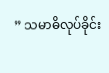” သမာဓိလုပ်ခိုင်း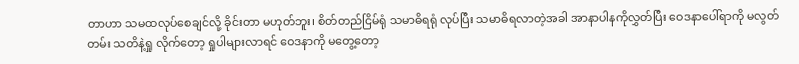တာဟာ သမထလုပ်စေချင်လို့ ခိုင်းတာ မဟုတ်ဘူး၊ စိတ်တည်ငြိမ်ရုံ သမာဓိရရုံ လုပ်ပြီး သမာဓိရလာတဲ့အခါ အာနာပါနကိုလွှတ်ပြီး ဝေဒနာပေါ်ရာကို မလွတ်တမ်း သတိနဲ့ရှု လိုက်တော့ ရှုပါများလာရင် ဝေဒနာကို မတွေ့တော့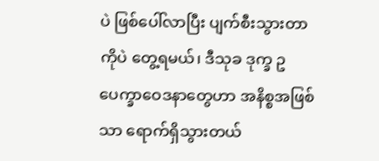ပဲ ဖြစ်ပေါ်လာပြီး ပျက်စီးသွားတာကိုပဲ တွေ့ရမယ်၊ ဒီသုခ ဒုက္ခ ဥပေက္ခာဝေဒနာတွေဟာ အနိစ္စအဖြစ်သာ ရောက်ရှိသွားတယ်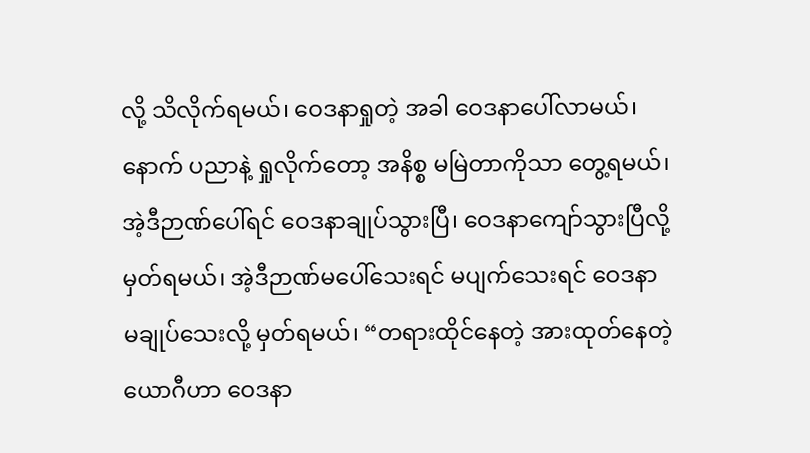လို့ သိလိုက်ရမယ်၊ ဝေဒနာရှုတဲ့ အခါ ဝေဒနာပေါ်လာမယ်၊ နောက် ပညာနဲ့ ရှုလိုက်တော့ အနိစ္စ မမြဲတာကိုသာ တွေ့ရမယ်၊ အဲ့ဒီဉာဏ်ပေါ်ရင် ဝေဒနာချုပ်သွားပြီ၊ ဝေဒနာကျော်သွားပြီလို့ မှတ်ရမယ်၊ အဲ့ဒီဉာဏ်မပေါ်သေးရင် မပျက်သေးရင် ဝေဒနာ မချုပ်သေးလို့ မှတ်ရမယ်၊ “တရားထိုင်နေတဲ့ အားထုတ်နေတဲ့ ယောဂီဟာ ဝေဒနာ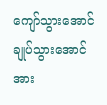ကျော်သွားအောင် ချုပ်သွားအောင် အား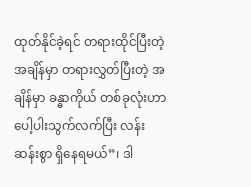ထုတ်နိုင်ခဲ့ရင် တရားထိုင်ပြီးတဲ့ အချိန်မှာ တရားလွှတ်ပြီးတဲ့ အချိန်မှာ ခန္ဓာကိုယ် တစ်ခုလုံးဟာ ပေါ့ပါးသွက်လက်ပြီး လန်းဆန်းစွာ ရှိနေရမယ်”၊ ဒါ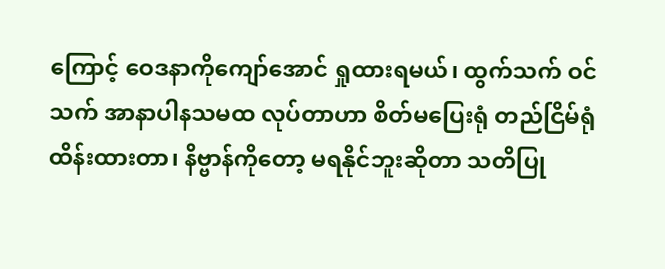ကြောင့် ဝေဒနာကိုကျော်အောင် ရှုထားရမယ်၊ ထွက်သက် ဝင်သက် အာနာပါနသမထ လုပ်တာဟာ စိတ်မပြေးရုံ တည်ငြိမ်ရုံထိန်းထားတာ၊ နိဗ္ဗာန်ကိုတော့ မရနိုင်ဘူးဆိုတာ သတိပြု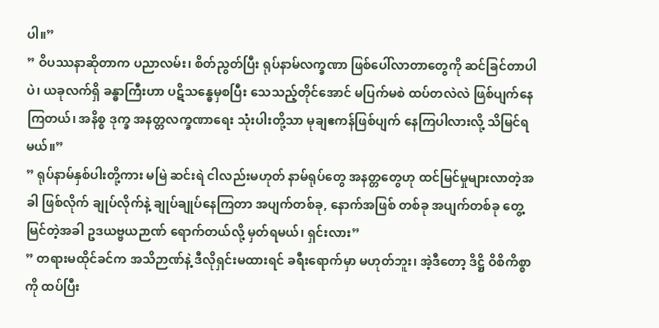ပါ။”
” ဝိပဿနာဆိုတာက ပညာလမ်း၊ စိတ်ညွတ်ပြီး ရုပ်နာမ်လက္ခဏာ ဖြစ်ပေါ်လာတာတွေကို ဆင်ခြင်တာပါပဲ၊ ယခုလက်ရှိ ခန္ဓာကြီးဟာ ပဋိသန္ဓေမှစပြီး သေသည့်တိုင်အောင် မပြက်မစဲ ထပ်တလဲလဲ ဖြစ်ပျက်နေကြတယ်၊ အနိစ္စ ဒုက္ခ အနတ္တလက္ခဏာရေး သုံးပါးတို့သာ မုချဧကန်ဖြစ်ပျက် နေကြပါလားလို့ သိမြင်ရမယ်။”
” ရုပ်နာမ်နှစ်ပါးတို့ကား မမြဲ ဆင်းရဲ ငါလည်းမဟုတ် နာမ်ရုပ်တွေ အနတ္တတွေဟု ထင်မြင်မှုများလာတဲ့အခါ ဖြစ်လိုက် ချုပ်လိုက်နဲ့ ချုပ်ချုပ်နေကြတာ အပျက်တစ်ခု, နောက်အဖြစ် တစ်ခု အပျက်တစ်ခု တွေ့မြင်တဲ့အခါ ဥဒယဗ္ဗယဉာဏ် ရောက်တယ်လို့ မှတ်ရမယ်၊ ရှင်းလား”
” တရားမထိုင်ခင်က အသိဉာဏ်နဲ့ ဒီလိုရှင်းမထားရင် ခရီးရောက်မှာ မဟုတ်ဘူး၊ အဲ့ဒီတော့ ဒိဋ္ဌိ ဝိစိကိစ္စာကို ထပ်ပြီး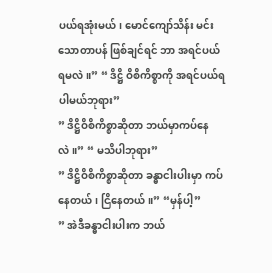ပယ်ရအုံးမယ်၊ မောင်ကျော်သိန်း မင်းသောတာပန် ဖြစ်ချင်ရင် ဘာ အရင်ပယ် ရမလဲ။” “ ဒိဋ္ဌိ ဝိစိကိစ္စာကို အရင်ပယ်ရပါမယ်ဘုရား”
” ဒိဋ္ဌိဝိစိကိစ္စာဆိုတာ ဘယ်မှာကပ်နေလဲ။” “ မသိပါဘုရား”
” ဒိဋ္ဌိဝိစိကိစ္စာဆိုတာ ခန္ဓာငါးပါးမှာ ကပ်နေတယ်၊ ငြိနေတယ်။” “မှန်ပါ့”
” အဲဒီခန္ဓာငါးပါးက ဘယ်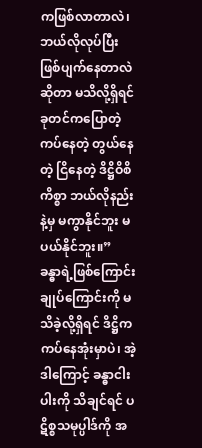ကဖြစ်လာတာလဲ၊ ဘယ်လိုလုပ်ပြီး ဖြစ်ပျက်နေတာလဲ ဆိုတာ မသိလို့ရှိရင် ခုတင်ကပြောတဲ့ ကပ်နေတဲ့ တွယ်နေတဲ့ ငြိနေတဲ့ ဒိဋ္ဌိဝိစိကိစ္စာ ဘယ်လိုနည်းနဲ့မှ မကွာနိုင်ဘူး မပယ်နိုင်ဘူး။”
ခန္ဓာရဲ့ဖြစ်ကြောင်းချုပ်ကြောင်းကို မသိခဲ့လို့ရှိရင် ဒိဋ္ဌိက ကပ်နေအုံးမှာပဲ၊ အဲ့ဒါကြောင့် ခန္ဓာငါးပါးကို သိချင်ရင် ပဋိစ္စသမုပ္ပါဒ်ကို အ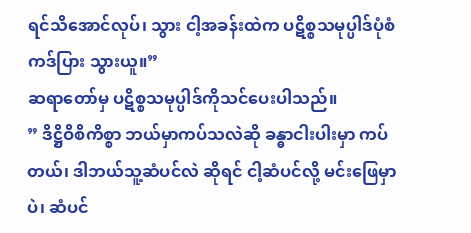ရင်သိအောင်လုပ်၊ သွား ငါ့အခန်းထဲက ပဋိစ္စသမုပ္ပါဒ်ပုံစံ ကဒ်ပြား သွားယူ။”
ဆရာတော်မှ ပဋိစ္စသမုပ္ပါဒ်ကိုသင်ပေးပါသည်။
” ဒိဋ္ဌိဝိစိကိစ္စာ ဘယ်မှာကပ်သလဲဆို ခန္ဓာငါးပါးမှာ ကပ်တယ်၊ ဒါဘယ်သူ့ဆံပင်လဲ ဆိုရင် ငါ့ဆံပင်လို့ မင်းဖြေမှာပဲ၊ ဆံပင်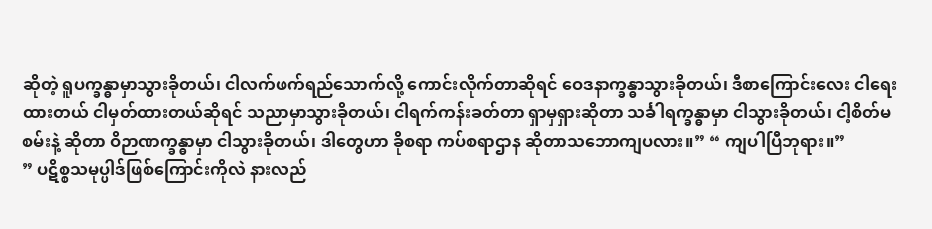ဆိုတဲ့ ရူပက္ခန္ဓာမှာသွားခိုတယ်၊ ငါလက်ဖက်ရည်သောက်လို့ ကောင်းလိုက်တာဆိုရင် ဝေဒနာက္ခန္ဓာသွားခိုတယ်၊ ဒီစာကြောင်းလေး ငါရေးထားတယ် ငါမှတ်ထားတယ်ဆိုရင် သညာမှာသွားခိုတယ်၊ ငါရက်ကန်းခတ်တာ ရှာမှရှားဆိုတာ သင်္ခါရက္ခန္ဓာမှာ ငါသွားခိုတယ်၊ ငါ့စိတ်မစမ်းနဲ့ ဆိုတာ ဝိဉာဏက္ခန္ဓာမှာ ငါသွားခိုတယ်၊ ဒါတွေဟာ ခိုစရာ ကပ်စရာဌာန ဆိုတာသဘောကျပလား။” “ ကျပါပြီဘုရား။”
” ပဋိစ္စသမုပ္ပါဒ်ဖြစ်ကြောင်းကိုလဲ နားလည်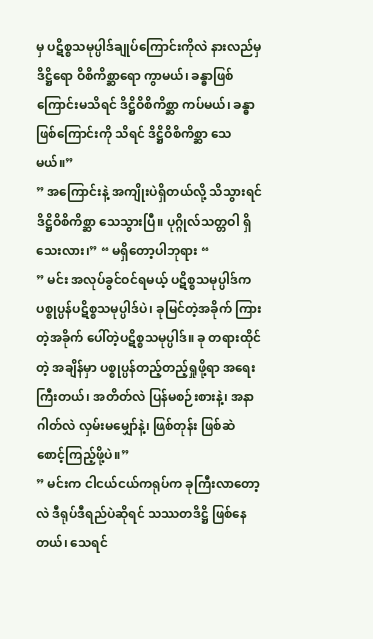မှ ပဋိစ္စသမုပ္ပါဒ်ချုပ်ကြောင်းကိုလဲ နားလည်မှ ဒိဋ္ဌိရော ဝိစိကိစ္ဆာရော ကွာမယ်၊ ခန္ဓာဖြစ်ကြောင်းမသိရင် ဒိဋ္ဌိဝိစိကိစ္ဆာ ကပ်မယ်၊ ခန္ဓာဖြစ်ကြောင်းကို သိရင် ဒိဋ္ဌိဝိစိကိစ္ဆာ သေမယ်။”
” အကြောင်းနဲ့ အကျိုးပဲရှိတယ်လို့ သိသွားရင် ဒိဋ္ဌိဝိစိကိစ္ဆာ သေသွားပြီ။ ပုဂ္ဂိုလ်သတ္တဝါ ရှိသေးလား၊” “ မရှိတော့ပါဘုရား “
” မင်း အလုပ်ခွင်ဝင်ရမယ့် ပဋိစ္စသမုပ္ပါဒ်က ပစ္စုပ္ပန်ပဋိစ္စသမုပ္ပါဒ်ပဲ၊ ခုမြင်တဲ့အခိုက် ကြားတဲ့အခိုက် ပေါ်တဲ့ပဋိစ္စသမုပ္ပါဒ်။ ခု တရားထိုင်တဲ့ အချိန်မှာ ပစ္စုပ္ပန်တည့်တည့်ရှုဖို့ရာ အရေးကြီးတယ်၊ အတိတ်လဲ ပြန်မစဉ်းစားနဲ့၊ အနာဂါတ်လဲ လှမ်းမမျှော်နဲ့၊ ဖြစ်တုန်း ဖြစ်ဆဲ စောင့်ကြည့်ဖို့ပဲ။”
” မင်းက ငါငယ်ငယ်ကရုပ်က ခုကြီးလာတော့လဲ ဒီရုပ်ဒီရည်ပဲဆိုရင် သဿတဒိဋ္ဌိ ဖြစ်နေတယ်၊ သေရင်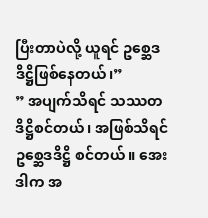ပြီးတာပဲလို့ ယူရင် ဥစ္ဆေဒဒိဋ္ဌိဖြစ်နေတယ်၊”
” အပျက်သိရင် သဿတဒိဋ္ဌိစင်တယ်၊ အဖြစ်သိရင် ဥစ္ဆေဒဒိဋ္ဌိ စင်တယ်။ အေး ဒါက အ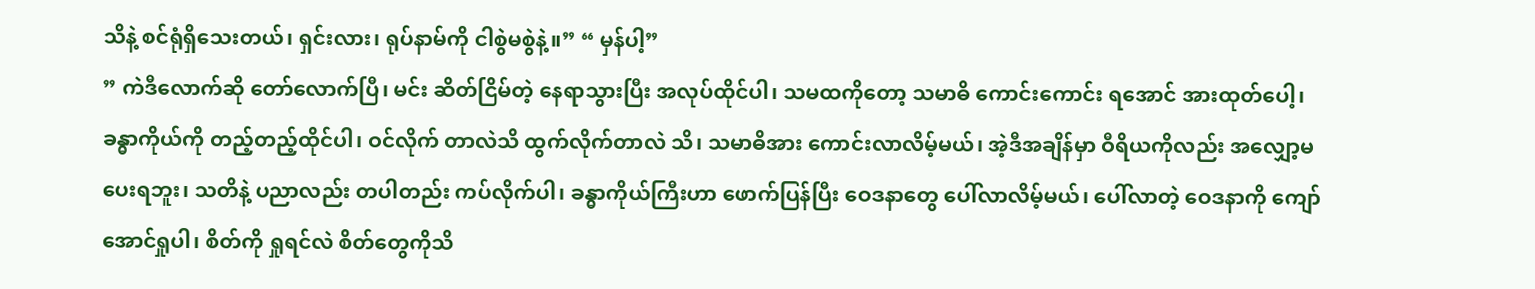သိနဲ့ စင်ရုံရှိသေးတယ်၊ ရှင်းလား၊ ရုပ်နာမ်ကို ငါစွဲမစွဲနဲ့။” “ မှန်ပါ့”
” ကဲဒီလောက်ဆို တော်လောက်ပြီ၊ မင်း ဆိတ်ငြိမ်တဲ့ နေရာသွားပြီး အလုပ်ထိုင်ပါ၊ သမထကိုတော့ သမာဓိ ကောင်းကောင်း ရအောင် အားထုတ်ပေါ့၊ ခန္ဓာကိုယ်ကို တည့်တည့်ထိုင်ပါ၊ ဝင်လိုက် တာလဲသိ ထွက်လိုက်တာလဲ သိ၊ သမာဓိအား ကောင်းလာလိမ့်မယ်၊ အဲ့ဒီအချိန်မှာ ဝီရိယကိုလည်း အလျှော့မပေးရဘူး၊ သတိနဲ့ ပညာလည်း တပါတည်း ကပ်လိုက်ပါ၊ ခန္ဓာကိုယ်ကြီးဟာ ဖောက်ပြန်ပြီး ဝေဒနာတွေ ပေါ်လာလိမ့်မယ်၊ ပေါ်လာတဲ့ ဝေဒနာကို ကျော်အောင်ရှုပါ၊ စိတ်ကို ရှုရင်လဲ စိတ်တွေကိုသိ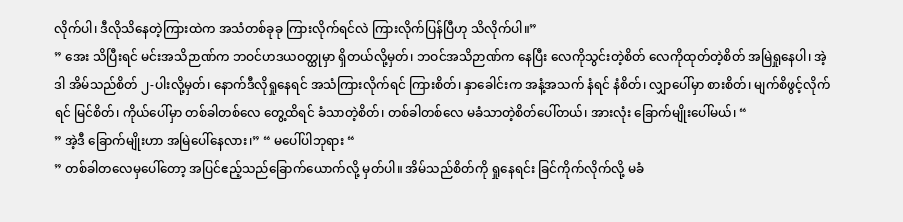လိုက်ပါ၊ ဒီလိုသိနေတဲ့ကြားထဲက အသံတစ်ခုခု ကြားလိုက်ရင်လဲ ကြားလိုက်ပြန်ပြီဟု သိလိုက်ပါ။”
” အေး သိပြီးရင် မင်းအသိဉာဏ်က ဘဝင်ဟဒယဝတ္ထုမှာ ရှိတယ်လို့မှတ်၊ ဘဝင်အသိဉာဏ်က နေပြီး လေကိုသွင်းတဲ့စိတ် လေကိုထုတ်တဲ့စိတ် အမြဲရှုနေပါ၊ အဲ့ဒါ အိမ်သည်စိတ် ၂-ပါးလို့မှတ်၊ နောက်ဒီလိုရှုနေရင် အသံကြားလိုက်ရင် ကြားစိတ်၊ နှာခေါင်းက အနံ့အသက် နံရင် နံစိတ်၊ လျှာပေါ်မှာ စားစိတ်၊ မျက်စိဖွင့်လိုက်ရင် မြင်စိတ်၊ ကိုယ်ပေါ်မှာ တစ်ခါတစ်လေ တွေ့ထိရင် ခံသာတဲ့စိတ်၊ တစ်ခါတစ်လေ မခံသာတဲ့စိတ်ပေါ်တယ်၊ အားလုံး ခြောက်မျိုးပေါ်မယ်၊ “
” အဲ့ဒီ ခြောက်မျိုးဟာ အမြဲပေါ်နေလား၊” “ မပေါ်ပါဘုရား “
” တစ်ခါတလေမှပေါ်တော့ အပြင်ဧည့်သည်ခြောက်ယောက်လို့ မှတ်ပါ။ အိမ်သည်စိတ်ကို ရှုနေရင်း ခြင်ကိုက်လိုက်လို့ မခံ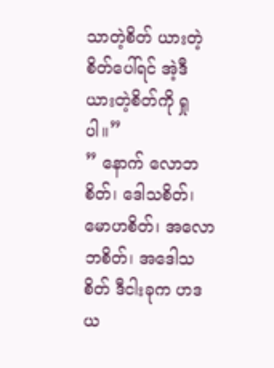သာတဲ့စိတ် ယားတဲ့စိတ်ပေါ်ရင် အဲ့ဒီ ယားတဲ့စိတ်ကို ရှုပါ။”
” နောက် လောဘစိတ်၊ ဒေါသစိတ်၊ မောဟစိတ်၊ အလောဘစိတ်၊ အဒေါသစိတ် ဒီငါးခုက ဟဒယ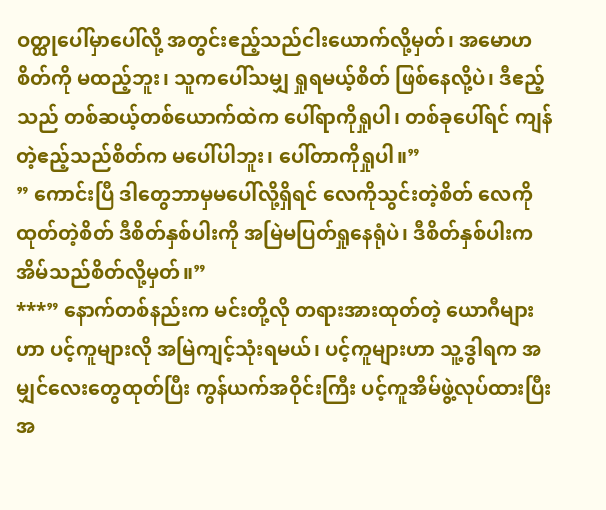ဝတ္ထုပေါ်မှာပေါ်လို့ အတွင်းဧည့်သည်ငါးယောက်လို့မှတ်၊ အမောဟစိတ်ကို မထည့်ဘူး၊ သူကပေါ်သမျှ ရှုရမယ့်စိတ် ဖြစ်နေလို့ပဲ၊ ဒီဧည့်သည် တစ်ဆယ့်တစ်ယောက်ထဲက ပေါ်ရာကိုရှုပါ၊ တစ်ခုပေါ်ရင် ကျန်တဲ့ဧည့်သည်စိတ်က မပေါ်ပါဘူး၊ ပေါ်တာကိုရှုပါ။”
” ကောင်းပြီ ဒါတွေဘာမှမပေါ်လို့ရှိရင် လေကိုသွင်းတဲ့စိတ် လေကိုထုတ်တဲ့စိတ် ဒီစိတ်နှစ်ပါးကို အမြဲမပြတ်ရှုနေရုံပဲ၊ ဒီစိတ်နှစ်ပါးက အိမ်သည်စိတ်လို့မှတ်။”
***” နောက်တစ်နည်းက မင်းတို့လို တရားအားထုတ်တဲ့ ယောဂီများဟာ ပင့်ကူများလို အမြဲကျင့်သုံးရမယ်၊ ပင့်ကူများဟာ သူ့ဒွါရက အမျှင်လေးတွေထုတ်ပြီး ကွန်ယက်အဝိုင်းကြီး ပင့်ကူအိမ်ဖွဲ့လုပ်ထားပြီး အ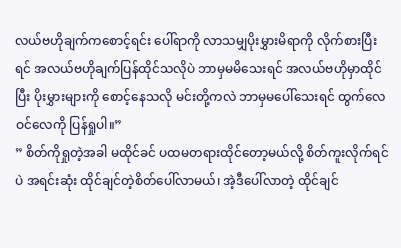လယ်ဗဟိုချက်ကစောင့်ရင်း ပေါ်ရာကို လာသမျှပိုးမွှားမိရာကို လိုက်စားပြီးရင် အလယ်ဗဟိုချက်ပြန်ထိုင်သလိုပဲ ဘာမှမမိသေးရင် အလယ်ဗဟိုမှာထိုင်ပြီး ပိုးမွှားများကို စောင့်နေသလို မင်းတို့ကလဲ ဘာမှမပေါ်သေးရင် ထွက်လေဝင်လေကို ပြန်ရှုပါ။”
” စိတ်ကိုရှုတဲ့အခါ မထိုင်ခင် ပထမတရားထိုင်တော့မယ်လို့ စိတ်ကူးလိုက်ရင်ပဲ အရင်းဆုံး ထိုင်ချင်တဲ့စိတ်ပေါ်လာမယ်၊ အဲ့ဒီပေါ်လာတဲ့ ထိုင်ချင်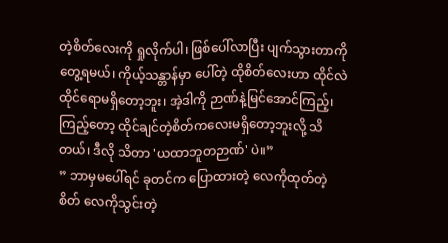တဲ့စိတ်လေးကို ရှုလိုက်ပါ၊ ဖြစ်ပေါ်လာပြီး ပျက်သွားတာကို တွေ့ရမယ်၊ ကိုယ့်သန္တာန်မှာ ပေါ်တဲ့ ထိုစိတ်လေးဟာ ထိုင်လဲထိုင်ရောမရှိတော့ဘူး၊ အဲ့ဒါကို ဉာဏ်နဲ့မြင်အောင်ကြည့်၊ ကြည့်တော့ ထိုင်ချင်တဲ့စိတ်ကလေးမရှိတော့ဘူးလို့ သိတယ်၊ ဒီလို သိတာ 'ယထာဘူတဉာဏ်' ပဲ။”
” ဘာမှမပေါ်ရင် ခုတင်က ပြောထားတဲ့ လေကိုထုတ်တဲ့စိတ် လေကိုသွင်းတဲ့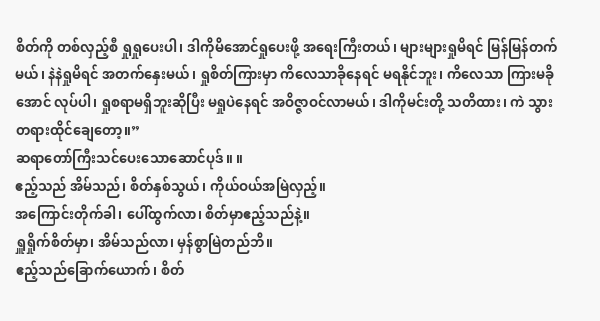စိတ်ကို တစ်လှည့်စီ ရှုရှုပေးပါ၊ ဒါကိုမိအောင်ရှုပေးဖို့ အရေးကြီးတယ်၊ များများရှုမိရင် မြန်မြန်တက်မယ်၊ နဲနဲရှုမိရင် အတက်နှေးမယ်၊ ရှုစိတ်ကြားမှာ ကိလေသာခိုနေရင် မရနိုင်ဘူး၊ ကိလေသာ ကြားမခိုအောင် လုပ်ပါ၊ ရှုစရာမရှိဘူးဆိုပြီး မရှုပဲနေရင် အဝိဇ္ဇာဝင်လာမယ်၊ ဒါကိုမင်းတို့ သတိထား၊ ကဲ သွားတရားထိုင်ချေတော့။”
ဆရာတော်ကြီးသင်ပေးသောဆောင်ပုဒ်။ ။
ဧည့်သည် အိမ်သည်၊ စိတ်နှစ်သွယ်၊ ကိုယ်ဝယ်အမြဲလှည့်။
အကြောင်းတိုက်ခါ၊ ပေါ်ထွက်လာ၊ စိတ်မှာဧည့်သည်နဲ့။
ရှူရှိုက်စိတ်မှာ၊ အိမ်သည်လာ၊ မှန်စွာမြဲတည်ဘိ။
ဧည့်သည်ခြောက်ယောက်၊ စိတ်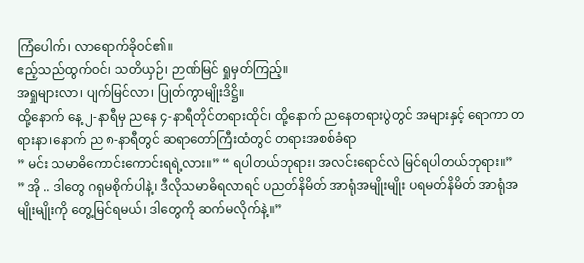ကြံပေါက်၊ လာရောက်ခိုဝင်၏။
ဧည့်သည်ထွက်ဝင်၊ သတိယှဉ်၊ ဉာဏ်မြင် ရှုမှတ်ကြည့်။
အရှုများလာ၊ ပျက်မြင်လာ၊ ပြုတ်ကွာမျိုးဒိဋ္ဌိ။
ထို့နောက် နေ့ ၂-နာရီမှ ညနေ ၄-နာရီတိုင်တရားထိုင်၊ ထို့နောက် ညနေတရားပွဲတွင် အများနှင့် ရောကာ တရားနာ၊နောက် ည ၈-နာရီတွင် ဆရာတော်ကြီးထံတွင် တရားအစစ်ခံရာ
” မင်း သမာဓိကောင်းကောင်းရရဲ့လား။” “ ရပါတယ်ဘုရား၊ အလင်းရောင်လဲ မြင်ရပါတယ်ဘုရား။”
” အို .. ဒါတွေ ဂရုမစိုက်ပါနဲ့၊ ဒီလိုသမာဓိရလာရင် ပညတ်နိမိတ် အာရုံအမျိုးမျိုး ပရမတ်နိမိတ် အာရုံအမျိုးမျိုးကို တွေ့မြင်ရမယ်၊ ဒါတွေကို ဆက်မလိုက်နဲ့။”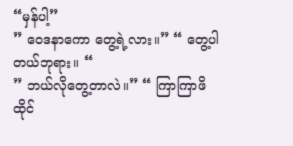“မှန်ပါ့”
” ဝေဒနာကော တွေ့ရဲ့လား။” “ တွေ့ပါတယ်ဘုရား။ “
” ဘယ်လိုတွေ့တာလဲ။” “ ကြာကြာဖိထိုင်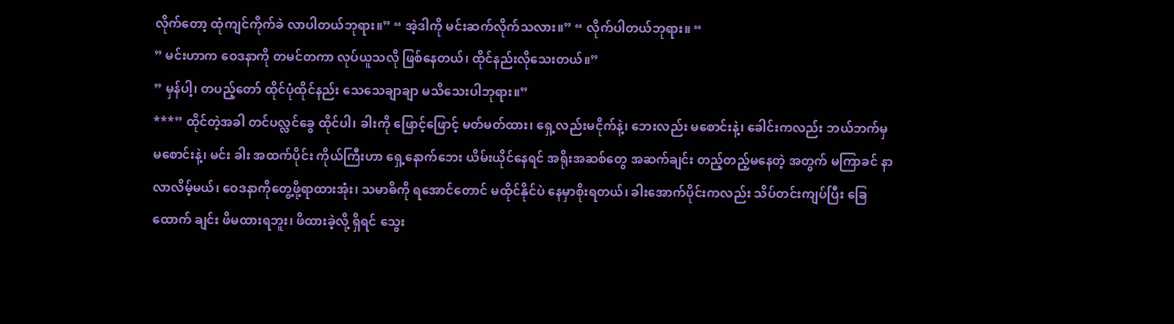လိုက်တော့ ထုံကျင်ကိုက်ခဲ လာပါတယ်ဘုရား။” “ အဲ့ဒါကို မင်းဆက်လိုက်သလား။” “ လိုက်ပါတယ်ဘုရား။ “
” မင်းဟာက ဝေဒနာကို တမင်တကာ လုပ်ယူသလို ဖြစ်နေတယ်၊ ထိုင်နည်းလိုသေးတယ်။”
” မှန်ပါ့၊ တပည့်တော် ထိုင်ပုံထိုင်နည်း သေသေချာချာ မသိသေးပါဘုရား။”
***” ထိုင်တဲ့အခါ တင်ပလ္လင်ခွေ ထိုင်ပါ၊ ခါးကို ဖြောင့်ဖြောင့် မတ်မတ်ထား၊ ရှေ့လည်းမငိုက်နဲ့၊ ဘေးလည်း မစောင်းနဲ့၊ ခေါင်းကလည်း ဘယ်ဘက်မှ မစောင်းနဲ့၊ မင်း ခါး အထက်ပိုင်း ကိုယ်ကြီးဟာ ရှေ့နောက်ဘေး ယိမ်းယိုင်နေရင် အရိုးအဆစ်တွေ အဆက်ချင်း တည့်တည့်မနေတဲ့ အတွက် မကြာခင် နာလာလိမ့်မယ်၊ ဝေဒနာကိုတွေ့ဖို့ရာထားအုံး၊ သမာဓိကို ရအောင်တောင် မထိုင်နိုင်ပဲ နေမှာစိုးရတယ်၊ ခါးအောက်ပိုင်းကလည်း သိပ်တင်းကျပ်ပြီး ခြေထောက် ချင်း ဖိမထားရဘူး၊ ဖိထားခဲ့လို့ ရှိရင် သွေး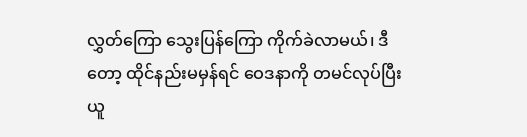လွှတ်ကြော သွေးပြန်ကြော ကိုက်ခဲလာမယ်၊ ဒီတော့ ထိုင်နည်းမမှန်ရင် ဝေဒနာကို တမင်လုပ်ပြီး ယူ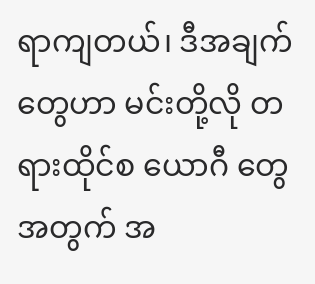ရာကျတယ်၊ ဒီအချက်တွေဟာ မင်းတို့လို တရားထိုင်စ ယောဂီ တွေအတွက် အ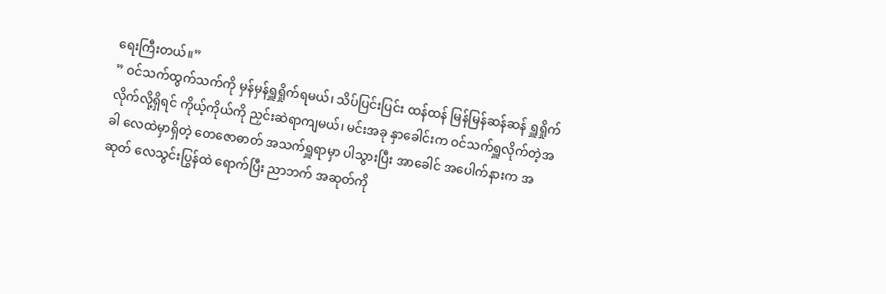ရေးကြီးတယ်။”
” ဝင်သက်ထွက်သက်ကို မှန်မှန်ရှူရှိုက်ရမယ်၊ သိပ်ပြင်းပြင်း ထန်ထန် မြန်မြန်ဆန်ဆန် ရှူရှိုက် လိုက်လို့ရှိရင် ကိုယ့်ကိုယ်ကို ညှင်းဆဲရာကျမယ်၊ မင်းအခု နှာခေါင်းက ဝင်သက်ရှူလိုက်တဲ့အခါ လေထဲမှာရှိတဲ့ တေဇောဓာတ် အသက်ရှူရာမှာ ပါသွားပြီး အာခေါင် အပေါက်နားက အဆုတ် လေသွင်းပြွန်ထဲ ရောက်ပြီး ညာဘက် အဆုတ်ကို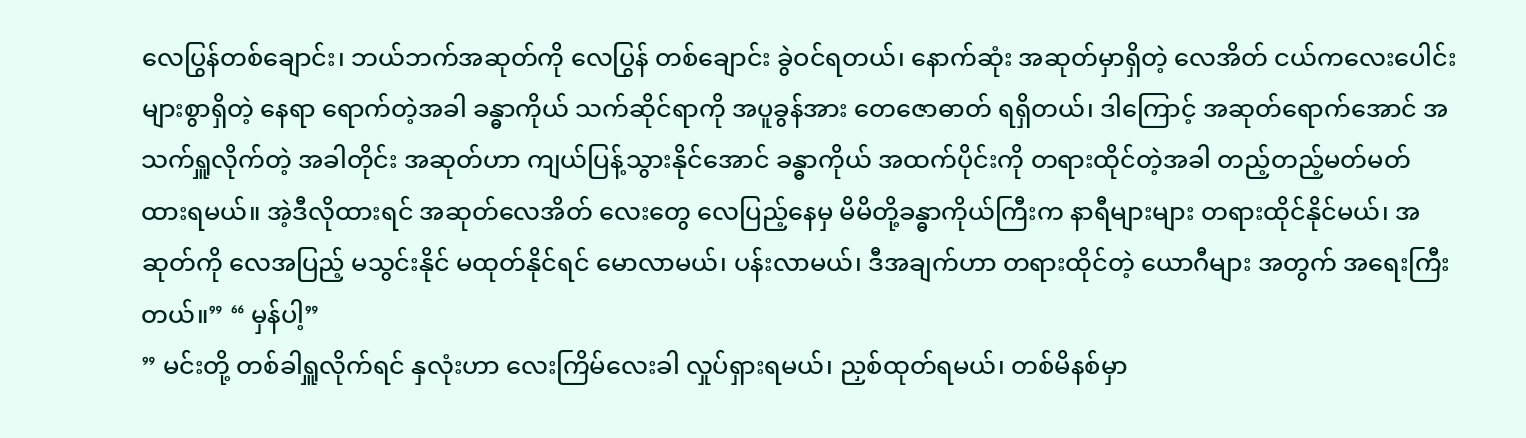လေပြွန်တစ်ချောင်း၊ ဘယ်ဘက်အဆုတ်ကို လေပြွန် တစ်ချောင်း ခွဲဝင်ရတယ်၊ နောက်ဆုံး အဆုတ်မှာရှိတဲ့ လေအိတ် ငယ်ကလေးပေါင်း များစွာရှိတဲ့ နေရာ ရောက်တဲ့အခါ ခန္ဓာကိုယ် သက်ဆိုင်ရာကို အပူခွန်အား တေဇောဓာတ် ရရှိတယ်၊ ဒါကြောင့် အဆုတ်ရောက်အောင် အသက်ရှူလိုက်တဲ့ အခါတိုင်း အဆုတ်ဟာ ကျယ်ပြန့်သွားနိုင်အောင် ခန္ဓာကိုယ် အထက်ပိုင်းကို တရားထိုင်တဲ့အခါ တည့်တည့်မတ်မတ် ထားရမယ်။ အဲ့ဒီလိုထားရင် အဆုတ်လေအိတ် လေးတွေ လေပြည့်နေမှ မိမိတို့ခန္ဓာကိုယ်ကြီးက နာရီများများ တရားထိုင်နိုင်မယ်၊ အဆုတ်ကို လေအပြည့် မသွင်းနိုင် မထုတ်နိုင်ရင် မောလာမယ်၊ ပန်းလာမယ်၊ ဒီအချက်ဟာ တရားထိုင်တဲ့ ယောဂီများ အတွက် အရေးကြီးတယ်။” “ မှန်ပါ့”
” မင်းတို့ တစ်ခါရှူလိုက်ရင် နှလုံးဟာ လေးကြိမ်လေးခါ လှုပ်ရှားရမယ်၊ ညှစ်ထုတ်ရမယ်၊ တစ်မိနစ်မှာ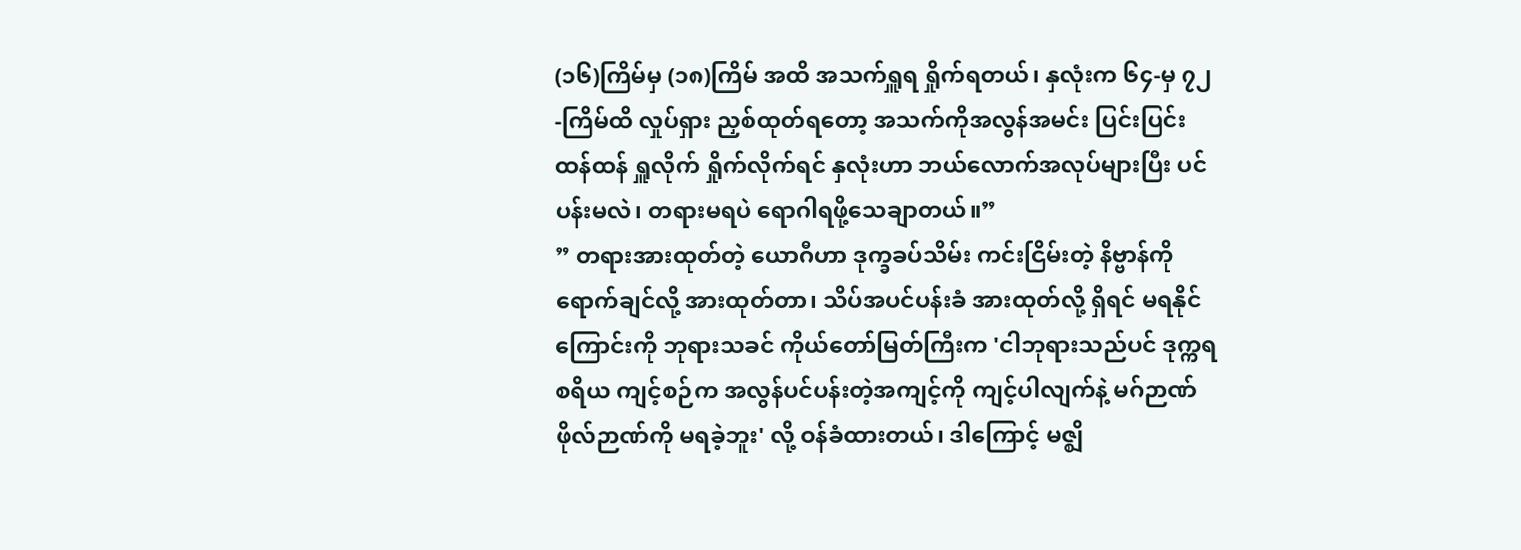(၁၆)ကြိမ်မှ (၁၈)ကြိမ် အထိ အသက်ရှူရ ရှိုက်ရတယ်၊ နှလုံးက ၆၄-မှ ၇၂-ကြိမ်ထိ လှုပ်ရှား ညှစ်ထုတ်ရတော့ အသက်ကိုအလွန်အမင်း ပြင်းပြင်းထန်ထန် ရှူလိုက် ရှိုက်လိုက်ရင် နှလုံးဟာ ဘယ်လောက်အလုပ်များပြီး ပင်ပန်းမလဲ၊ တရားမရပဲ ရောဂါရဖို့သေချာတယ်။”
” တရားအားထုတ်တဲ့ ယောဂီဟာ ဒုက္ခခပ်သိမ်း ကင်းငြိမ်းတဲ့ နိဗ္ဗာန်ကို ရောက်ချင်လို့ အားထုတ်တာ၊ သိပ်အပင်ပန်းခံ အားထုတ်လို့ ရှိရင် မရနိုင်ကြောင်းကို ဘုရားသခင် ကိုယ်တော်မြတ်ကြီးက 'ငါဘုရားသည်ပင် ဒုက္ကရစရိယ ကျင့်စဉ်က အလွန်ပင်ပန်းတဲ့အကျင့်ကို ကျင့်ပါလျက်နဲ့ မဂ်ဉာဏ် ဖိုလ်ဉာဏ်ကို မရခဲ့ဘူး' လို့ ဝန်ခံထားတယ်၊ ဒါကြောင့် မဇ္ဈိ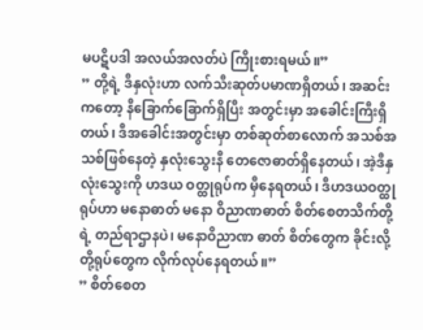မပဋိပဒါ အလယ်အလတ်ပဲ ကြိုးစားရမယ်။”
” တို့ရဲ့ ဒီနှလုံးဟာ လက်သီးဆုတ်ပမာဏရှိတယ်၊ အဆင်း ကတော့ နီခြောက်ခြောက်ရှိပြီး အတွင်းမှာ အခေါင်းကြီးရှိတယ်၊ ဒီအခေါင်းအတွင်းမှာ တစ်ဆုတ်စာလောက် အသစ်အသစ်ဖြစ်နေတဲ့ နှလုံးသွေးနီ တေဇောဓာတ်ရှိနေတယ်၊ အဲ့ဒီနှလုံးသွေးကို ဟဒယ ဝတ္ထုရုပ်က မှီနေရတယ်၊ ဒီဟဒယဝတ္ထုရုပ်ဟာ မနောဓာတ် မနော ဝိညာဏဓာတ် စိတ်စေတသိက်တို့ရဲ့ တည်ရာဌာနပဲ၊ မနောဝိညာဏ ဓာတ် စိတ်တွေက ခိုင်းလို့ တို့ရုပ်တွေက လိုက်လုပ်နေရတယ်။”
” စိတ်စေတ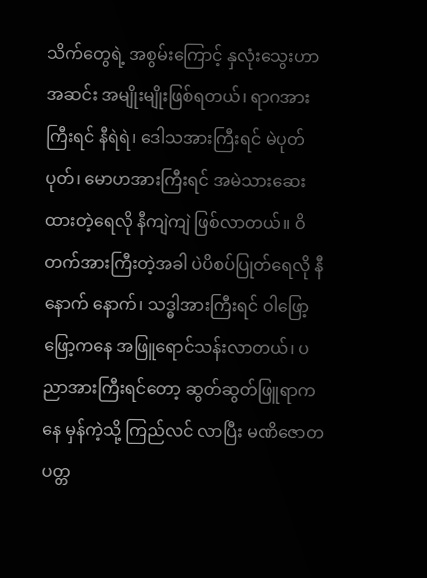သိက်တွေရဲ့ အစွမ်းကြောင့် နှလုံးသွေးဟာ အဆင်း အမျိုးမျိုးဖြစ်ရတယ်၊ ရာဂအားကြီးရင် နီရဲရဲ၊ ဒေါသအားကြီးရင် မဲပုတ်ပုတ်၊ မောဟအားကြီးရင် အမဲသားဆေးထားတဲ့ရေလို နီကျဲကျဲ ဖြစ်လာတယ်။ ဝိတက်အားကြီးတဲ့အခါ ပဲပိစပ်ပြုတ်ရေလို နီနောက် နောက်၊ သဒ္ဓါအားကြီးရင် ဝါဖြော့ဖြော့ကနေ အဖြူရောင်သန်းလာတယ်၊ ပညာအားကြီးရင်တော့ ဆွတ်ဆွတ်ဖြူရာကနေ မှန်ကဲ့သို့ ကြည်လင် လာပြီး မဏိဇောတပတ္တ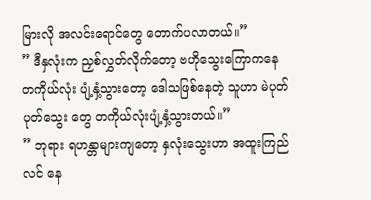မြားလို အလင်းရောင်တွေ တောက်ပလာတယ်။”
” ဒီနှလုံးက ညှစ်လွှတ်လိုက်တော့ ဗဟိုသွေးကြောကနေ တကိုယ်လုံး ပျံ့နှံ့သွားတော့ ဒေါသဖြစ်နေတဲ့ သူဟာ မဲပုတ်ပုတ်သွေး တွေ တကိုယ်လုံးပျံ့နှံ့သွားတယ်။”
” ဘုရား ရဟန္တာများကျတော့ နှလုံးသွေးဟာ အထူးကြည်လင် နေ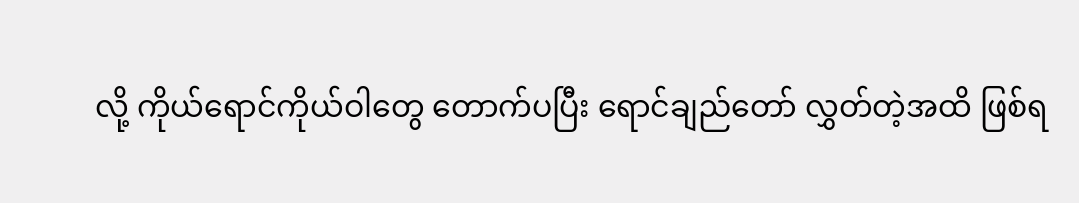လို့ ကိုယ်ရောင်ကိုယ်ဝါတွေ တောက်ပပြီး ရောင်ချည်တော် လွှတ်တဲ့အထိ ဖြစ်ရ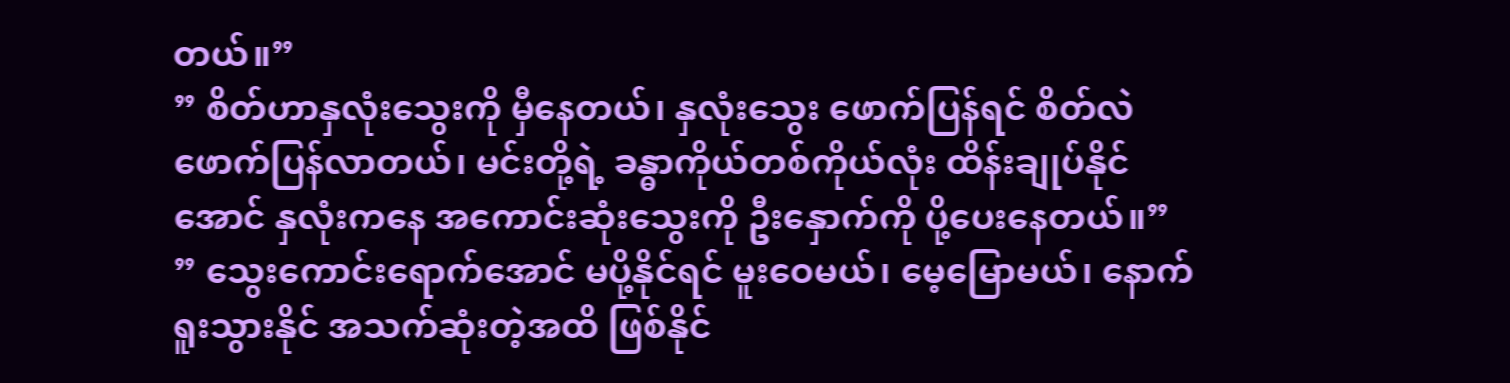တယ်။”
” စိတ်ဟာနှလုံးသွေးကို မှီနေတယ်၊ နှလုံးသွေး ဖောက်ပြန်ရင် စိတ်လဲ ဖောက်ပြန်လာတယ်၊ မင်းတို့ရဲ့ ခန္ဓာကိုယ်တစ်ကိုယ်လုံး ထိန်းချုပ်နိုင်အောင် နှလုံးကနေ အကောင်းဆုံးသွေးကို ဦးနှောက်ကို ပို့ပေးနေတယ်။”
” သွေးကောင်းရောက်အောင် မပို့နိုင်ရင် မူးဝေမယ်၊ မေ့မြောမယ်၊ နောက် ရူးသွားနိုင် အသက်ဆုံးတဲ့အထိ ဖြစ်နိုင်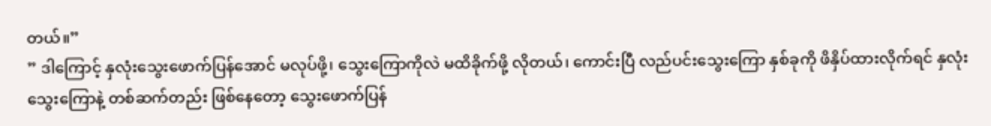တယ်။”
” ဒါကြောင့် နှလုံးသွေးဖောက်ပြန်အောင် မလုပ်ဖို့၊ သွေးကြောကိုလဲ မထိခိုက်ဖို့ လိုတယ်၊ ကောင်းပြီ လည်ပင်းသွေးကြော နှစ်ခုကို ဖိနှိပ်ထားလိုက်ရင် နှလုံးသွေးကြောနဲ့ တစ်ဆက်တည်း ဖြစ်နေတော့ သွေးဖောက်ပြန်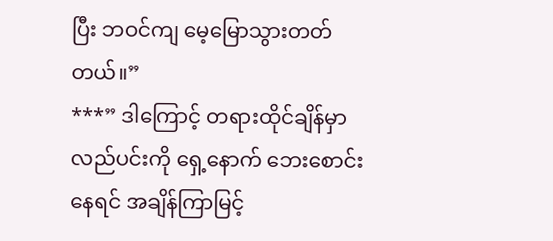ပြီး ဘဝင်ကျ မေ့မြောသွားတတ်တယ်။”
***” ဒါကြောင့် တရားထိုင်ချိန်မှာ လည်ပင်းကို ရှေ့နောက် ဘေးစောင်း နေရင် အချိန်ကြာမြင့်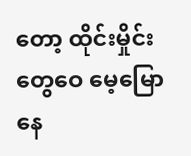တော့ ထိုင်းမှိုင်းတွေဝေ မေ့မြော နေ